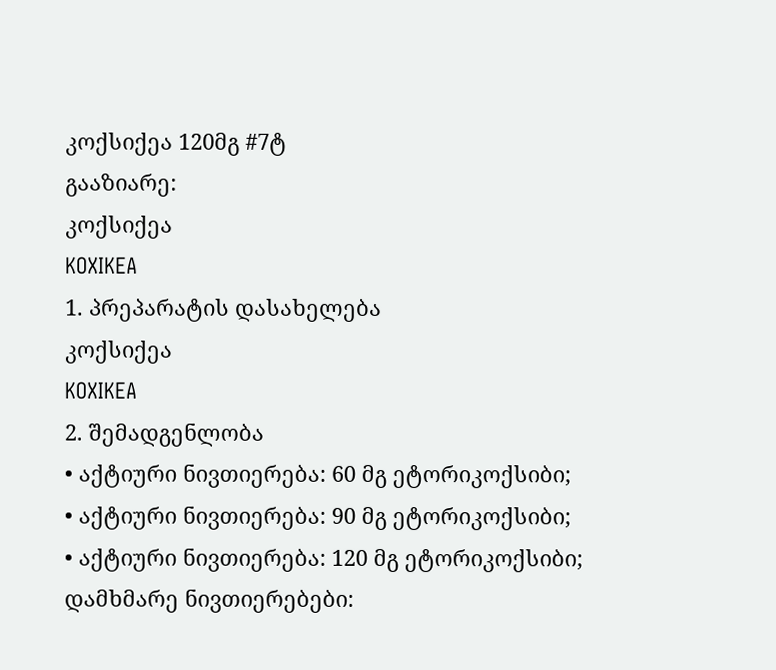კოქსიქეა 120მგ #7ტ
გააზიარე:
კოქსიქეა
KOXIKEA
1. პრეპარატის დასახელება
კოქსიქეა
KOXIKEA
2. შემადგენლობა
• აქტიური ნივთიერება: 60 მგ ეტორიკოქსიბი;
• აქტიური ნივთიერება: 90 მგ ეტორიკოქსიბი;
• აქტიური ნივთიერება: 120 მგ ეტორიკოქსიბი;
დამხმარე ნივთიერებები: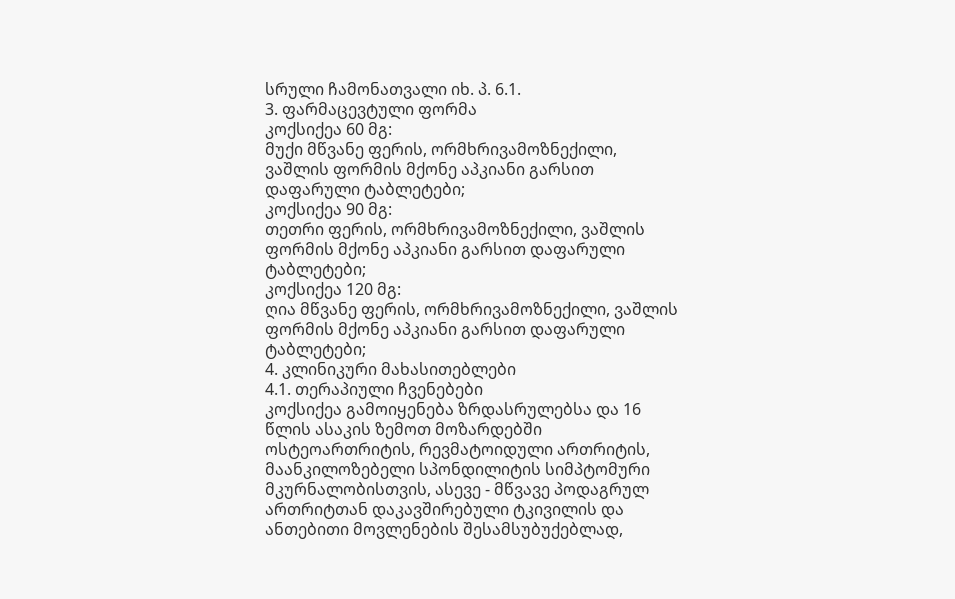სრული ჩამონათვალი იხ. პ. 6.1.
3. ფარმაცევტული ფორმა
კოქსიქეა 60 მგ:
მუქი მწვანე ფერის, ორმხრივამოზნექილი, ვაშლის ფორმის მქონე აპკიანი გარსით დაფარული ტაბლეტები;
კოქსიქეა 90 მგ:
თეთრი ფერის, ორმხრივამოზნექილი, ვაშლის ფორმის მქონე აპკიანი გარსით დაფარული ტაბლეტები;
კოქსიქეა 120 მგ:
ღია მწვანე ფერის, ორმხრივამოზნექილი, ვაშლის ფორმის მქონე აპკიანი გარსით დაფარული ტაბლეტები;
4. კლინიკური მახასითებლები
4.1. თერაპიული ჩვენებები
კოქსიქეა გამოიყენება ზრდასრულებსა და 16 წლის ასაკის ზემოთ მოზარდებში ოსტეოართრიტის, რევმატოიდული ართრიტის, მაანკილოზებელი სპონდილიტის სიმპტომური მკურნალობისთვის, ასევე - მწვავე პოდაგრულ ართრიტთან დაკავშირებული ტკივილის და ანთებითი მოვლენების შესამსუბუქებლად,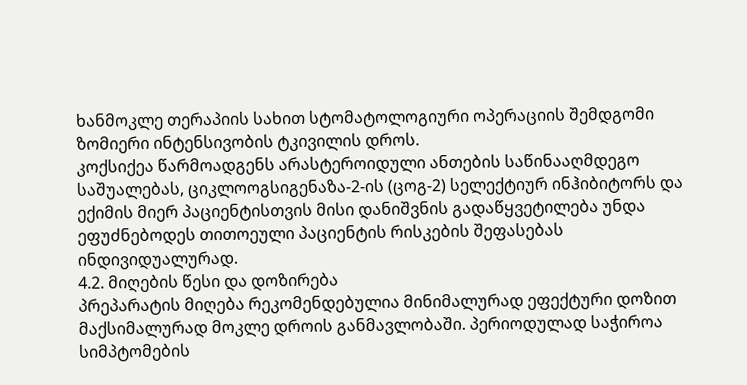ხანმოკლე თერაპიის სახით სტომატოლოგიური ოპერაციის შემდგომი ზომიერი ინტენსივობის ტკივილის დროს.
კოქსიქეა წარმოადგენს არასტეროიდული ანთების საწინააღმდეგო საშუალებას, ციკლოოგსიგენაზა-2-ის (ცოგ-2) სელექტიურ ინჰიბიტორს და ექიმის მიერ პაციენტისთვის მისი დანიშვნის გადაწყვეტილება უნდა ეფუძნებოდეს თითოეული პაციენტის რისკების შეფასებას ინდივიდუალურად.
4.2. მიღების წესი და დოზირება
პრეპარატის მიღება რეკომენდებულია მინიმალურად ეფექტური დოზით მაქსიმალურად მოკლე დროის განმავლობაში. პერიოდულად საჭიროა სიმპტომების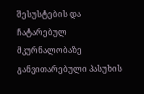შესუსტების და ჩატარებულ მკურნალობაზე განვითარებული პასუხის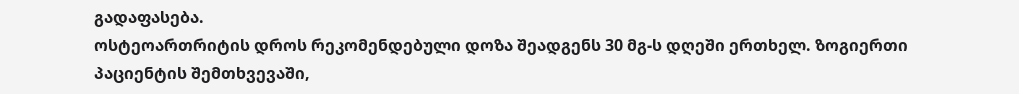გადაფასება.
ოსტეოართრიტის დროს რეკომენდებული დოზა შეადგენს 30 მგ-ს დღეში ერთხელ. ზოგიერთი პაციენტის შემთხვევაში,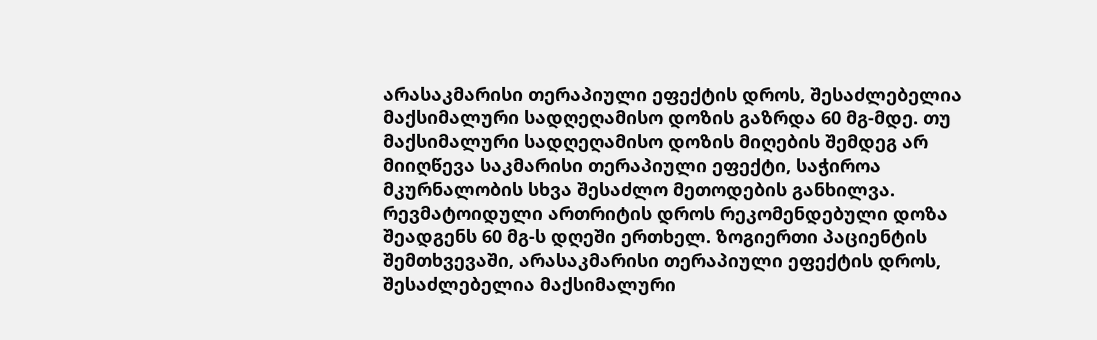არასაკმარისი თერაპიული ეფექტის დროს, შესაძლებელია მაქსიმალური სადღეღამისო დოზის გაზრდა 60 მგ-მდე. თუ მაქსიმალური სადღეღამისო დოზის მიღების შემდეგ არ მიიღწევა საკმარისი თერაპიული ეფექტი, საჭიროა მკურნალობის სხვა შესაძლო მეთოდების განხილვა.
რევმატოიდული ართრიტის დროს რეკომენდებული დოზა შეადგენს 60 მგ-ს დღეში ერთხელ. ზოგიერთი პაციენტის შემთხვევაში, არასაკმარისი თერაპიული ეფექტის დროს, შესაძლებელია მაქსიმალური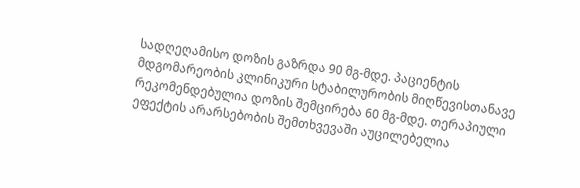სადღეღამისო დოზის გაზრდა 90 მგ-მდე. პაციენტის მდგომარეობის კლინიკური სტაბილურობის მიღწევისთანავე რეკომენდებულია დოზის შემცირება 60 მგ-მდე. თერაპიული ეფექტის არარსებობის შემთხვევაში აუცილებელია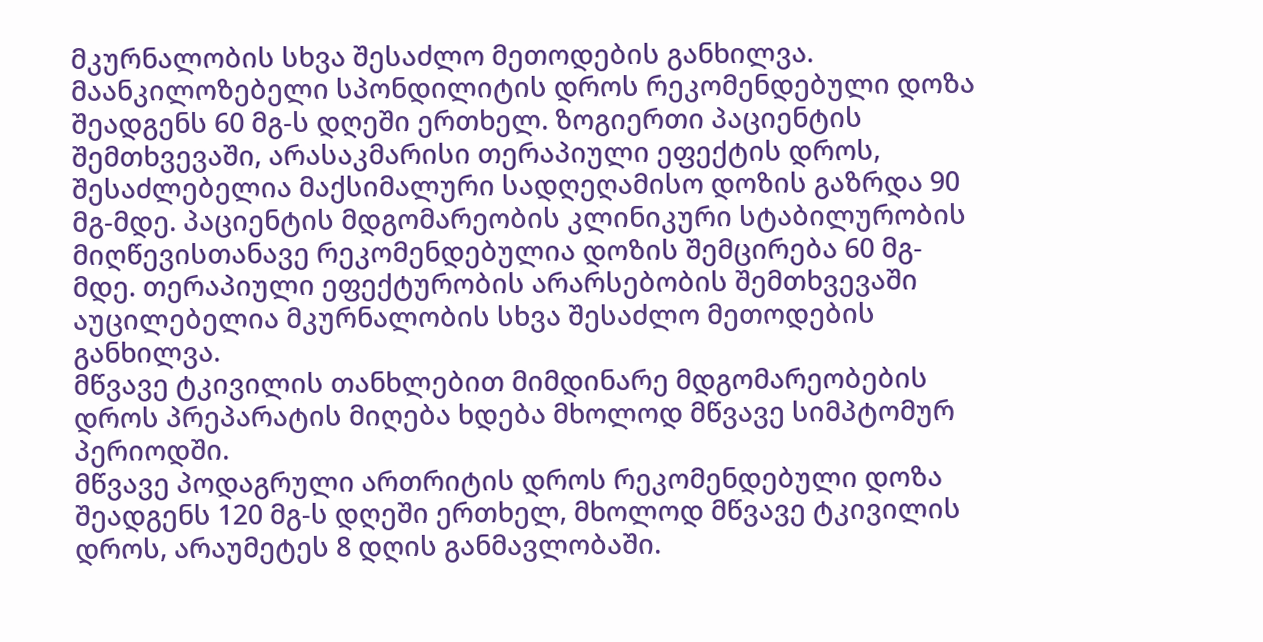მკურნალობის სხვა შესაძლო მეთოდების განხილვა.
მაანკილოზებელი სპონდილიტის დროს რეკომენდებული დოზა შეადგენს 60 მგ-ს დღეში ერთხელ. ზოგიერთი პაციენტის შემთხვევაში, არასაკმარისი თერაპიული ეფექტის დროს, შესაძლებელია მაქსიმალური სადღეღამისო დოზის გაზრდა 90 მგ-მდე. პაციენტის მდგომარეობის კლინიკური სტაბილურობის მიღწევისთანავე რეკომენდებულია დოზის შემცირება 60 მგ-მდე. თერაპიული ეფექტურობის არარსებობის შემთხვევაში აუცილებელია მკურნალობის სხვა შესაძლო მეთოდების განხილვა.
მწვავე ტკივილის თანხლებით მიმდინარე მდგომარეობების დროს პრეპარატის მიღება ხდება მხოლოდ მწვავე სიმპტომურ პერიოდში.
მწვავე პოდაგრული ართრიტის დროს რეკომენდებული დოზა შეადგენს 120 მგ-ს დღეში ერთხელ, მხოლოდ მწვავე ტკივილის დროს, არაუმეტეს 8 დღის განმავლობაში.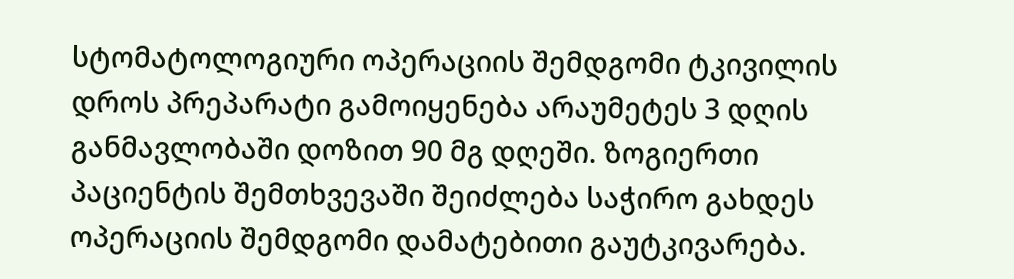სტომატოლოგიური ოპერაციის შემდგომი ტკივილის დროს პრეპარატი გამოიყენება არაუმეტეს 3 დღის განმავლობაში დოზით 90 მგ დღეში. ზოგიერთი პაციენტის შემთხვევაში შეიძლება საჭირო გახდეს ოპერაციის შემდგომი დამატებითი გაუტკივარება.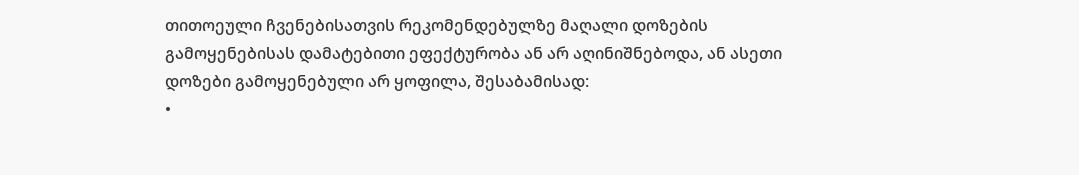თითოეული ჩვენებისათვის რეკომენდებულზე მაღალი დოზების გამოყენებისას დამატებითი ეფექტურობა ან არ აღინიშნებოდა, ან ასეთი დოზები გამოყენებული არ ყოფილა, შესაბამისად:
•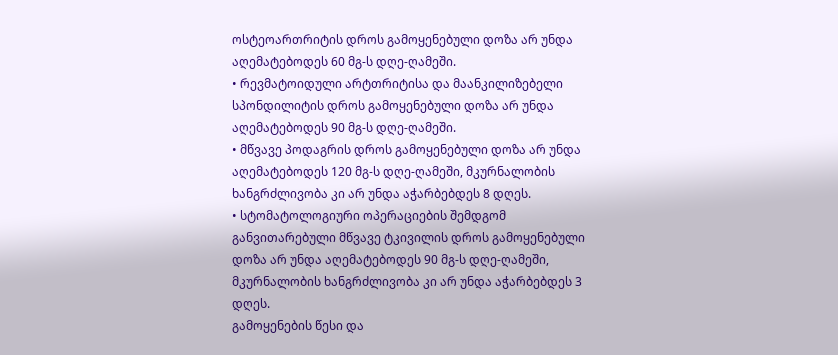ოსტეოართრიტის დროს გამოყენებული დოზა არ უნდა აღემატებოდეს 60 მგ-ს დღე-ღამეში.
• რევმატოიდული არტთრიტისა და მაანკილიზებელი სპონდილიტის დროს გამოყენებული დოზა არ უნდა აღემატებოდეს 90 მგ-ს დღე-ღამეში.
• მწვავე პოდაგრის დროს გამოყენებული დოზა არ უნდა აღემატებოდეს 120 მგ-ს დღე-ღამეში, მკურნალობის ხანგრძლივობა კი არ უნდა აჭარბებდეს 8 დღეს.
• სტომატოლოგიური ოპერაციების შემდგომ განვითარებული მწვავე ტკივილის დროს გამოყენებული დოზა არ უნდა აღემატებოდეს 90 მგ-ს დღე-ღამეში, მკურნალობის ხანგრძლივობა კი არ უნდა აჭარბებდეს 3 დღეს.
გამოყენების წესი და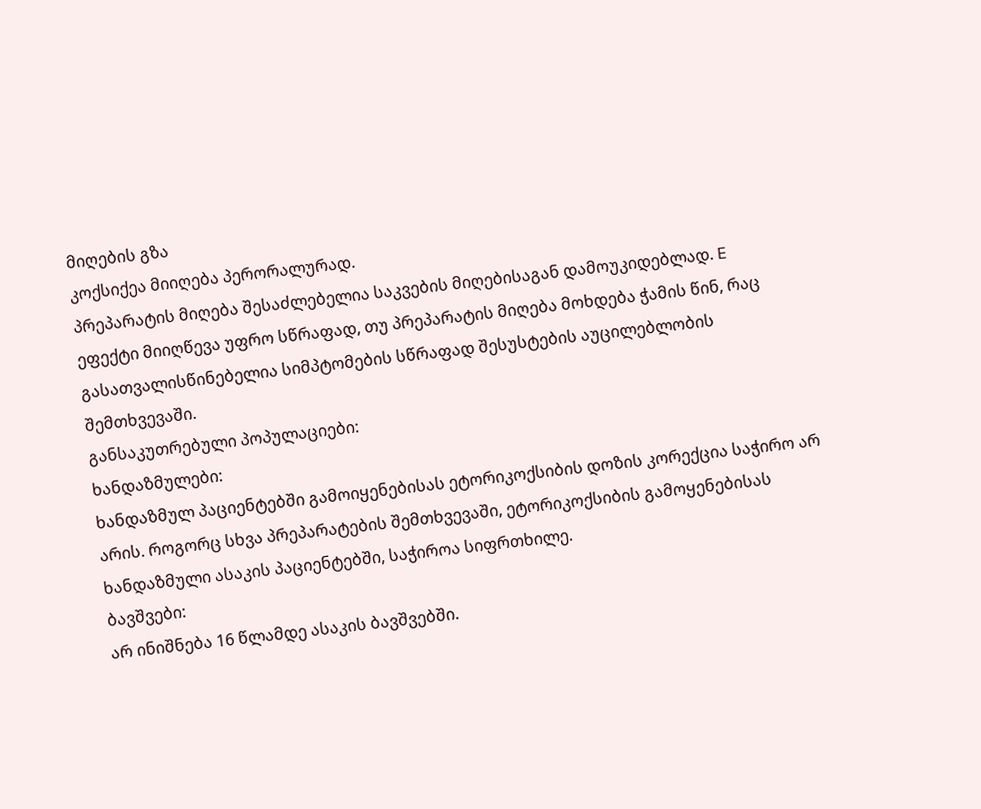მიღების გზა
კოქსიქეა მიიღება პერორალურად.
პრეპარატის მიღება შესაძლებელია საკვების მიღებისაგან დამოუკიდებლად. E
ეფექტი მიიღწევა უფრო სწრაფად, თუ პრეპარატის მიღება მოხდება ჭამის წინ, რაც გასათვალისწინებელია სიმპტომების სწრაფად შესუსტების აუცილებლობის შემთხვევაში.
განსაკუთრებული პოპულაციები:
ხანდაზმულები:
ხანდაზმულ პაციენტებში გამოიყენებისას ეტორიკოქსიბის დოზის კორექცია საჭირო არ არის. როგორც სხვა პრეპარატების შემთხვევაში, ეტორიკოქსიბის გამოყენებისას ხანდაზმული ასაკის პაციენტებში, საჭიროა სიფრთხილე.
ბავშვები:
არ ინიშნება 16 წლამდე ასაკის ბავშვებში.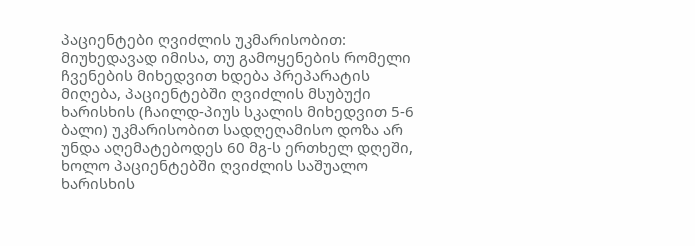პაციენტები ღვიძლის უკმარისობით:
მიუხედავად იმისა, თუ გამოყენების რომელი ჩვენების მიხედვით ხდება პრეპარატის მიღება, პაციენტებში ღვიძლის მსუბუქი ხარისხის (ჩაილდ-პიუს სკალის მიხედვით 5-6 ბალი) უკმარისობით სადღეღამისო დოზა არ უნდა აღემატებოდეს 60 მგ-ს ერთხელ დღეში, ხოლო პაციენტებში ღვიძლის საშუალო ხარისხის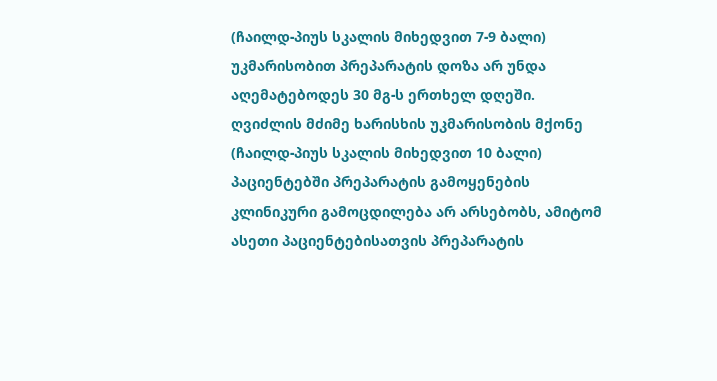(ჩაილდ-პიუს სკალის მიხედვით 7-9 ბალი) უკმარისობით პრეპარატის დოზა არ უნდა აღემატებოდეს 30 მგ-ს ერთხელ დღეში.
ღვიძლის მძიმე ხარისხის უკმარისობის მქონე (ჩაილდ-პიუს სკალის მიხედვით 10 ბალი) პაციენტებში პრეპარატის გამოყენების კლინიკური გამოცდილება არ არსებობს, ამიტომ ასეთი პაციენტებისათვის პრეპარატის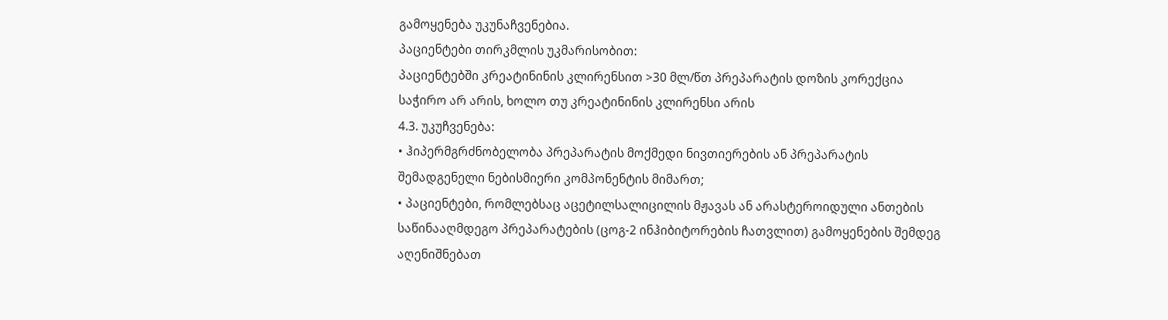გამოყენება უკუნაჩვენებია.
პაციენტები თირკმლის უკმარისობით:
პაციენტებში კრეატინინის კლირენსით >30 მლ/წთ პრეპარატის დოზის კორექცია საჭირო არ არის, ხოლო თუ კრეატინინის კლირენსი არის
4.3. უკუჩვენება:
• ჰიპერმგრძნობელობა პრეპარატის მოქმედი ნივთიერების ან პრეპარატის შემადგენელი ნებისმიერი კომპონენტის მიმართ;
• პაციენტები, რომლებსაც აცეტილსალიცილის მჟავას ან არასტეროიდული ანთების საწინააღმდეგო პრეპარატების (ცოგ-2 ინჰიბიტორების ჩათვლით) გამოყენების შემდეგ აღენიშნებათ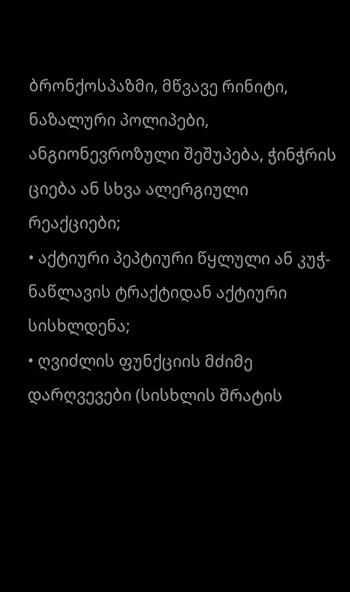ბრონქოსპაზმი, მწვავე რინიტი, ნაზალური პოლიპები, ანგიონევროზული შეშუპება, ჭინჭრის ციება ან სხვა ალერგიული რეაქციები;
• აქტიური პეპტიური წყლული ან კუჭ-ნაწლავის ტრაქტიდან აქტიური სისხლდენა;
• ღვიძლის ფუნქციის მძიმე დარღვევები (სისხლის შრატის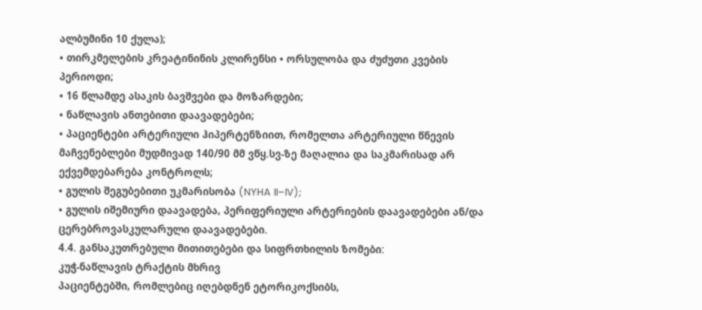ალბუმინი 10 ქულა);
• თირკმელების კრეატინინის კლირენსი • ორსულობა და ძუძუთი კვების პერიოდი;
• 16 წლამდე ასაკის ბავშვები და მოზარდები;
• ნაწლავის ანთებითი დაავადებები;
• პაციენტები არტერიული ჰიპერტენზიით, რომელთა არტერიული წნევის მაჩვენებლები მუდმივად 140/90 მმ ვწყ.სვ-ზე მაღალია და საკმარისად არ ექვემდებარება კონტროლს;
• გულის შეგუბებითი უკმარისობა (NYHA II–IV);
• გულის იშემიური დაავადება, პერიფერიული არტერიების დაავადებები ან/და ცერებროვასკულარული დაავადებები.
4.4. განსაკუთრებული მითითებები და სიფრთხილის ზომები:
კუჭ-ნაწლავის ტრაქტის მხრივ
პაციენტებში, რომლებიც იღებდნენ ეტორიკოქსიბს,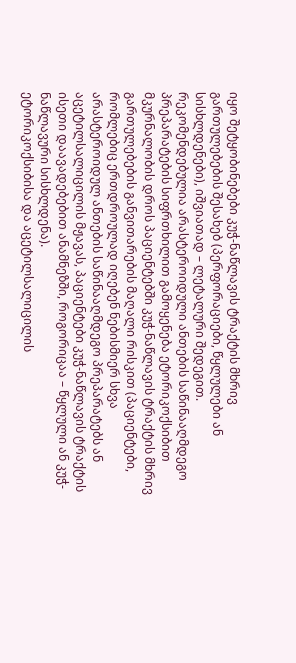იყო შეტყობინებები კუჭ-ნაწლავის ტრაქტის მხრივ გართულებების შესახებ (პერფორაციები, წყლულები ან სისხლდენები), იშვიათად – ლეტალური შედეგით.
რეკომენდებულია არასტეროიდული ანთების საწინააღმდეგო პრეპარატების სიფრთხილით გამოყენება ეტორიკოქსიბით მკურნალობის დროს პაციენტებში კუჭ-ნაწლავის ტრაქტის მხრივ გართულებების განვითარების მაღალი რისკით (პაციენტები, რომლებიც ერთდროულად იღებენ ნებისმიერ სხვა არასტეროიდულ ანთების საწინააღმდეგო პრეპარატებს ან აცეტილსალიცილის მჟავას, პაციენტები კუჭ-ნაწლავის ტრაქტის ისეთი დაავადებებით ანამნეზში, როგორიცაა – წყლული ან კუჭ-ნაწლავური სისხლდენა).
ეტორიკოქსიბისა და აცეტილსალიცილის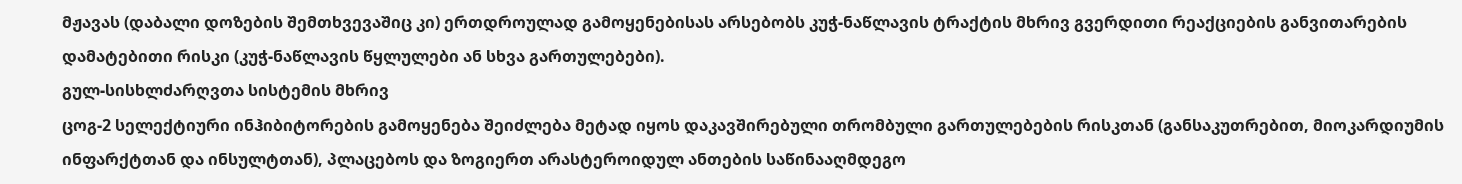მჟავას (დაბალი დოზების შემთხვევაშიც კი) ერთდროულად გამოყენებისას არსებობს კუჭ-ნაწლავის ტრაქტის მხრივ გვერდითი რეაქციების განვითარების დამატებითი რისკი (კუჭ-ნაწლავის წყლულები ან სხვა გართულებები).
გულ-სისხლძარღვთა სისტემის მხრივ
ცოგ-2 სელექტიური ინჰიბიტორების გამოყენება შეიძლება მეტად იყოს დაკავშირებული თრომბული გართულებების რისკთან (განსაკუთრებით, მიოკარდიუმის ინფარქტთან და ინსულტთან), პლაცებოს და ზოგიერთ არასტეროიდულ ანთების საწინააღმდეგო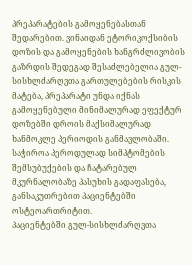პრეპარატების გამოყენებასთან შედარებით. ვინაიდან ეტორიკოქსიბის დოზის და გამოყენების ხანგრძლივობის გაზრდის შედეგად შესაძლებელია გულ-სისხლძარღვთა გართულებების რისკის მატება, პრეპარატი უნდა იქნას გამოყენებული მინიმალურად ეფექტურ დოზებში დროის მაქსიმალურად ხანმოკლე პერიოდის განმავლობაში. საჭიროა პეროდულად სიმპტომების შემსუბუქების და ჩატარებულ მკურნალობაზე პასუხის გადაფასება, განსაკუთრებით პაციენტებში ოსტეოართრიტით.
პაციენტებში გულ-სისხლძარღვთა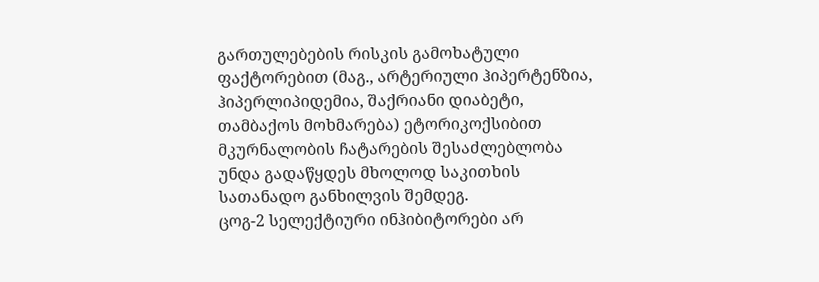გართულებების რისკის გამოხატული ფაქტორებით (მაგ., არტერიული ჰიპერტენზია, ჰიპერლიპიდემია, შაქრიანი დიაბეტი, თამბაქოს მოხმარება) ეტორიკოქსიბით მკურნალობის ჩატარების შესაძლებლობა უნდა გადაწყდეს მხოლოდ საკითხის სათანადო განხილვის შემდეგ.
ცოგ-2 სელექტიური ინჰიბიტორები არ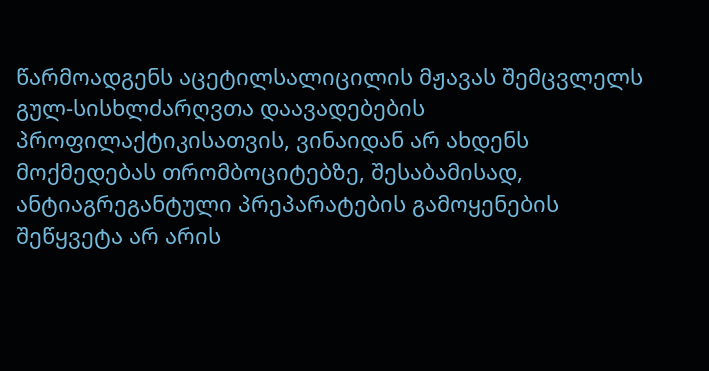წარმოადგენს აცეტილსალიცილის მჟავას შემცვლელს გულ-სისხლძარღვთა დაავადებების პროფილაქტიკისათვის, ვინაიდან არ ახდენს მოქმედებას თრომბოციტებზე, შესაბამისად, ანტიაგრეგანტული პრეპარატების გამოყენების შეწყვეტა არ არის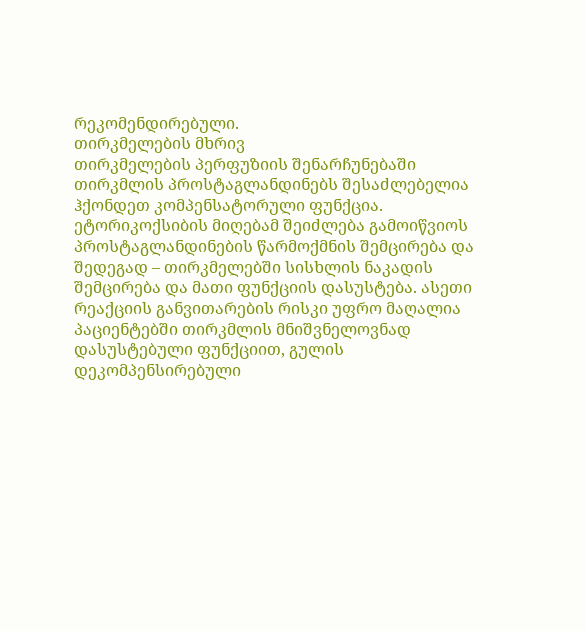რეკომენდირებული.
თირკმელების მხრივ
თირკმელების პერფუზიის შენარჩუნებაში თირკმლის პროსტაგლანდინებს შესაძლებელია ჰქონდეთ კომპენსატორული ფუნქცია. ეტორიკოქსიბის მიღებამ შეიძლება გამოიწვიოს პროსტაგლანდინების წარმოქმნის შემცირება და შედეგად – თირკმელებში სისხლის ნაკადის შემცირება და მათი ფუნქციის დასუსტება. ასეთი რეაქციის განვითარების რისკი უფრო მაღალია პაციენტებში თირკმლის მნიშვნელოვნად დასუსტებული ფუნქციით, გულის დეკომპენსირებული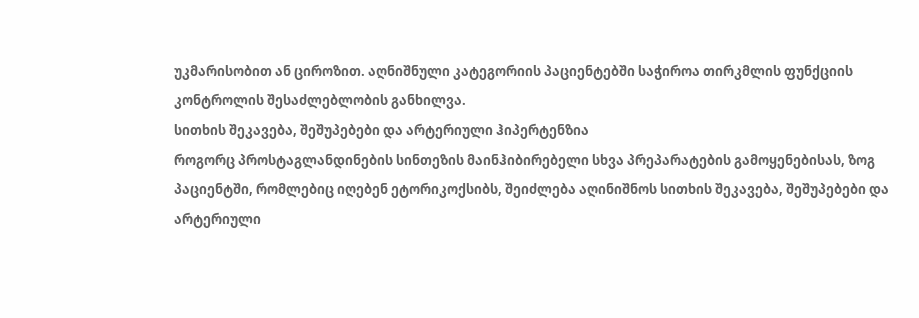უკმარისობით ან ციროზით. აღნიშნული კატეგორიის პაციენტებში საჭიროა თირკმლის ფუნქციის კონტროლის შესაძლებლობის განხილვა.
სითხის შეკავება, შეშუპებები და არტერიული ჰიპერტენზია
როგორც პროსტაგლანდინების სინთეზის მაინჰიბირებელი სხვა პრეპარატების გამოყენებისას, ზოგ პაციენტში, რომლებიც იღებენ ეტორიკოქსიბს, შეიძლება აღინიშნოს სითხის შეკავება, შეშუპებები და არტერიული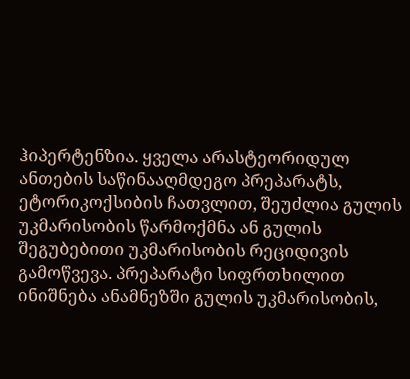ჰიპერტენზია. ყველა არასტეორიდულ ანთების საწინააღმდეგო პრეპარატს, ეტორიკოქსიბის ჩათვლით, შეუძლია გულის უკმარისობის წარმოქმნა ან გულის შეგუბებითი უკმარისობის რეციდივის გამოწვევა. პრეპარატი სიფრთხილით ინიშნება ანამნეზში გულის უკმარისობის,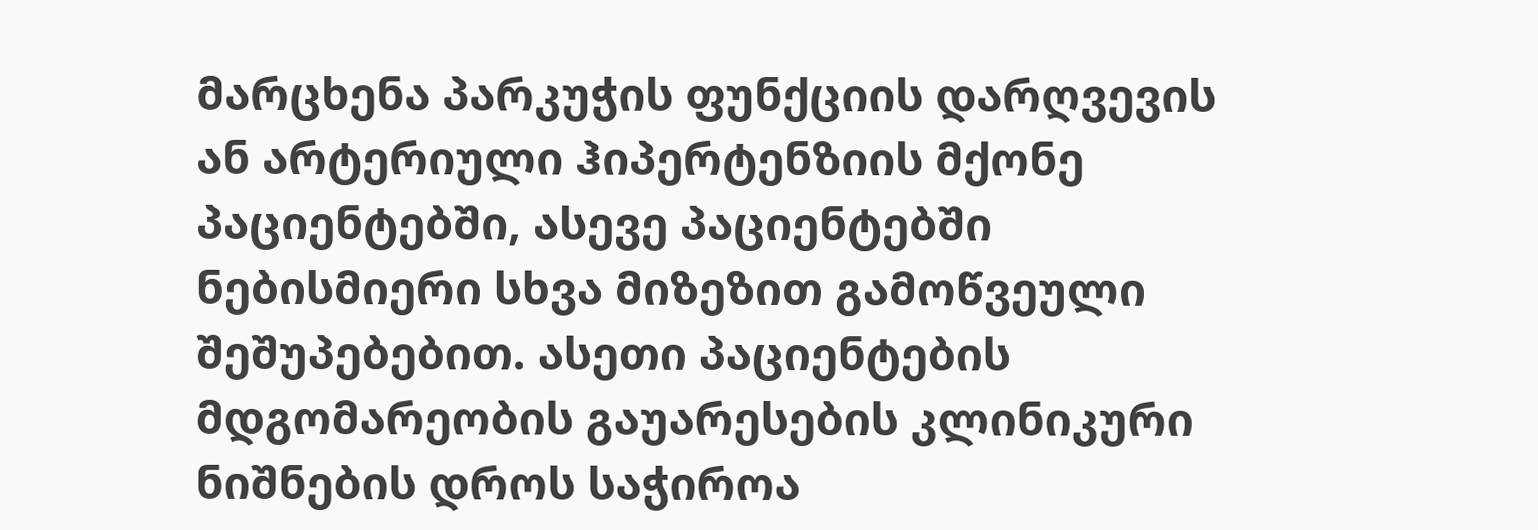მარცხენა პარკუჭის ფუნქციის დარღვევის ან არტერიული ჰიპერტენზიის მქონე პაციენტებში, ასევე პაციენტებში ნებისმიერი სხვა მიზეზით გამოწვეული შეშუპებებით. ასეთი პაციენტების მდგომარეობის გაუარესების კლინიკური ნიშნების დროს საჭიროა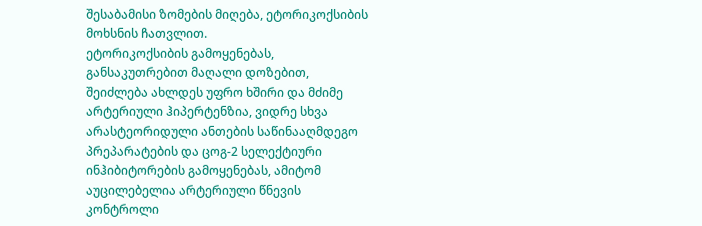შესაბამისი ზომების მიღება, ეტორიკოქსიბის მოხსნის ჩათვლით.
ეტორიკოქსიბის გამოყენებას, განსაკუთრებით მაღალი დოზებით, შეიძლება ახლდეს უფრო ხშირი და მძიმე არტერიული ჰიპერტენზია, ვიდრე სხვა არასტეორიდული ანთების საწინააღმდეგო პრეპარატების და ცოგ-2 სელექტიური ინჰიბიტორების გამოყენებას, ამიტომ აუცილებელია არტერიული წნევის კონტროლი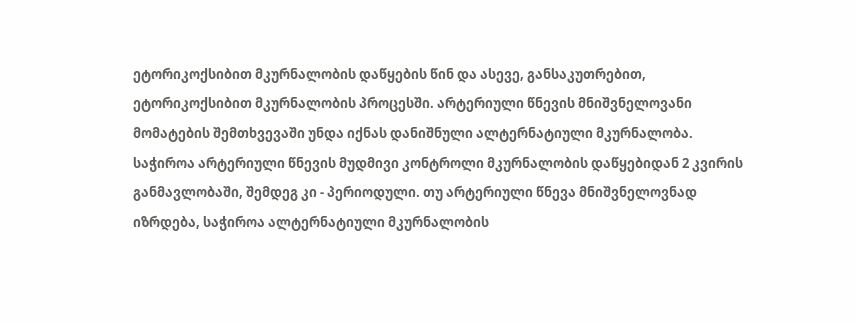ეტორიკოქსიბით მკურნალობის დაწყების წინ და ასევე, განსაკუთრებით, ეტორიკოქსიბით მკურნალობის პროცესში. არტერიული წნევის მნიშვნელოვანი მომატების შემთხვევაში უნდა იქნას დანიშნული ალტერნატიული მკურნალობა. საჭიროა არტერიული წნევის მუდმივი კონტროლი მკურნალობის დაწყებიდან 2 კვირის განმავლობაში, შემდეგ კი - პერიოდული. თუ არტერიული წნევა მნიშვნელოვნად იზრდება, საჭიროა ალტერნატიული მკურნალობის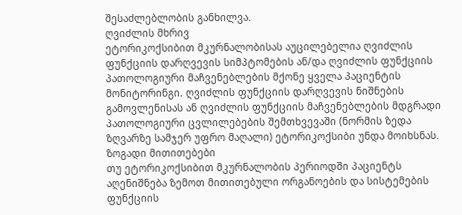შესაძლებლობის განხილვა.
ღვიძლის მხრივ
ეტორიკოქსიბით მკურნალობისას აუცილებელია ღვიძლის ფუნქციის დარღვევის სიმპტომების ან/და ღვიძლის ფუნქციის პათოლოგიური მაჩვენებლების მქონე ყველა პაციენტის მონიტორინგი. ღვიძლის ფუნქციის დარღვევის ნიშნების გამოვლენისას ან ღვიძლის ფუნქციის მაჩვენებლების მდგრადი პათოლოგიური ცვლილებების შემთხვევაში (ნორმის ზედა ზღვარზე სამჯერ უფრო მაღალი) ეტორიკოქსიბი უნდა მოიხსნას.
ზოგადი მითითებები
თუ ეტორიკოქსიბით მკურნალობის პერიოდში პაციენტს აღენიშნება ზემოთ მითითებული ორგანოების და სისტემების ფუნქციის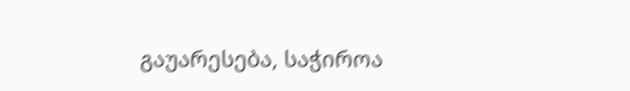გაუარესება, საჭიროა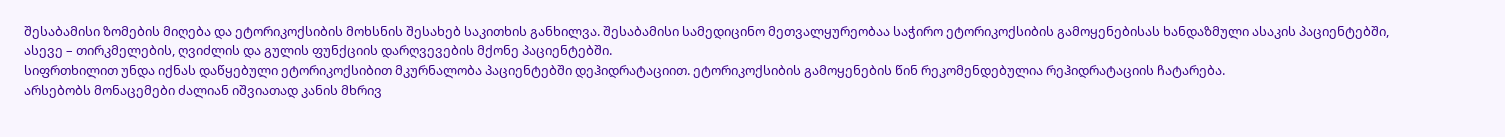შესაბამისი ზომების მიღება და ეტორიკოქსიბის მოხსნის შესახებ საკითხის განხილვა. შესაბამისი სამედიცინო მეთვალყურეობაა საჭირო ეტორიკოქსიბის გამოყენებისას ხანდაზმული ასაკის პაციენტებში, ასევე – თირკმელების, ღვიძლის და გულის ფუნქციის დარღვევების მქონე პაციენტებში.
სიფრთხილით უნდა იქნას დაწყებული ეტორიკოქსიბით მკურნალობა პაციენტებში დეჰიდრატაციით. ეტორიკოქსიბის გამოყენების წინ რეკომენდებულია რეჰიდრატაციის ჩატარება.
არსებობს მონაცემები ძალიან იშვიათად კანის მხრივ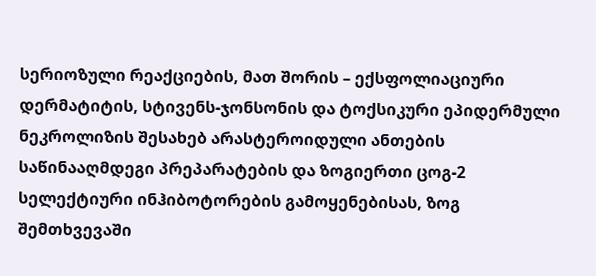სერიოზული რეაქციების, მათ შორის – ექსფოლიაციური დერმატიტის, სტივენს-ჯონსონის და ტოქსიკური ეპიდერმული ნეკროლიზის შესახებ არასტეროიდული ანთების საწინააღმდეგი პრეპარატების და ზოგიერთი ცოგ-2 სელექტიური ინჰიბოტორების გამოყენებისას, ზოგ შემთხვევაში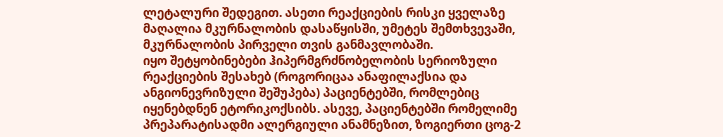ლეტალური შედეგით. ასეთი რეაქციების რისკი ყველაზე მაღალია მკურნალობის დასაწყისში, უმეტეს შემთხვევაში, მკურნალობის პირველი თვის განმავლობაში.
იყო შეტყობინებები ჰიპერმგრძნობელობის სერიოზული რეაქციების შესახებ (როგორიცაა ანაფილაქსია და ანგიონევრიზული შეშუპება) პაციენტებში, რომლებიც იყენებდნენ ეტორიკოქსიბს. ასევე, პაციენტებში რომელიმე პრეპარატისადმი ალერგიული ანამნეზით, ზოგიერთი ცოგ-2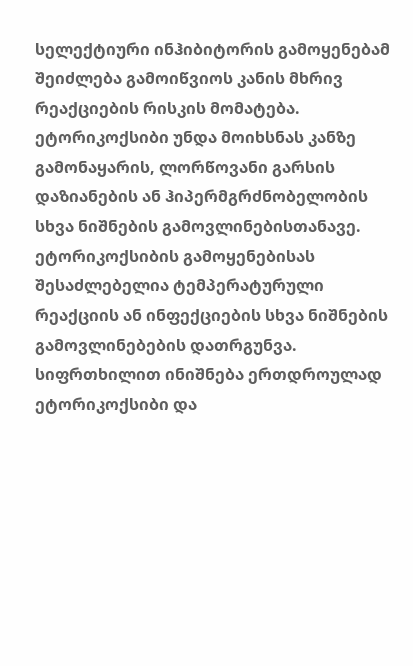სელექტიური ინჰიბიტორის გამოყენებამ შეიძლება გამოიწვიოს კანის მხრივ რეაქციების რისკის მომატება. ეტორიკოქსიბი უნდა მოიხსნას კანზე გამონაყარის, ლორწოვანი გარსის დაზიანების ან ჰიპერმგრძნობელობის სხვა ნიშნების გამოვლინებისთანავე.
ეტორიკოქსიბის გამოყენებისას შესაძლებელია ტემპერატურული რეაქციის ან ინფექციების სხვა ნიშნების გამოვლინებების დათრგუნვა.
სიფრთხილით ინიშნება ერთდროულად ეტორიკოქსიბი და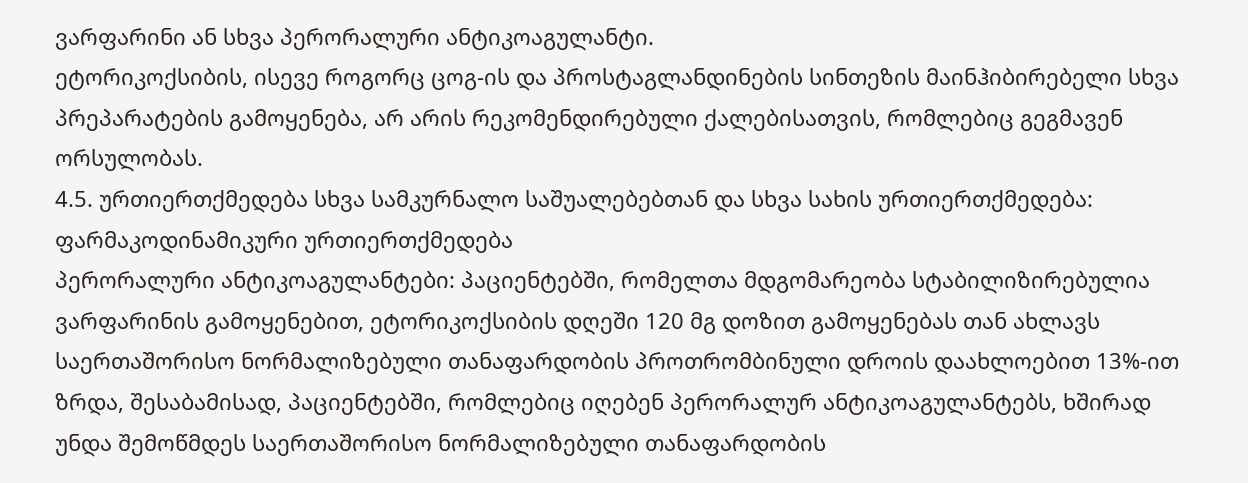ვარფარინი ან სხვა პერორალური ანტიკოაგულანტი.
ეტორიკოქსიბის, ისევე როგორც ცოგ-ის და პროსტაგლანდინების სინთეზის მაინჰიბირებელი სხვა პრეპარატების გამოყენება, არ არის რეკომენდირებული ქალებისათვის, რომლებიც გეგმავენ ორსულობას.
4.5. ურთიერთქმედება სხვა სამკურნალო საშუალებებთან და სხვა სახის ურთიერთქმედება:
ფარმაკოდინამიკური ურთიერთქმედება
პერორალური ანტიკოაგულანტები: პაციენტებში, რომელთა მდგომარეობა სტაბილიზირებულია ვარფარინის გამოყენებით, ეტორიკოქსიბის დღეში 120 მგ დოზით გამოყენებას თან ახლავს საერთაშორისო ნორმალიზებული თანაფარდობის პროთრომბინული დროის დაახლოებით 13%-ით ზრდა, შესაბამისად, პაციენტებში, რომლებიც იღებენ პერორალურ ანტიკოაგულანტებს, ხშირად უნდა შემოწმდეს საერთაშორისო ნორმალიზებული თანაფარდობის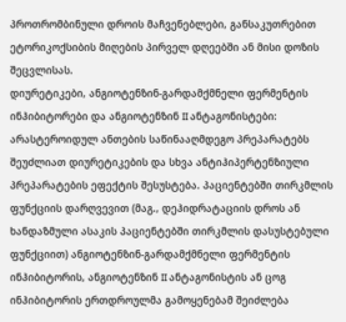პროთრომბინული დროის მაჩვენებლები, განსაკუთრებით ეტორიკოქსიბის მიღების პირველ დღეებში ან მისი დოზის შეცვლისას.
დიურეტიკები, ანგიოტენზინ-გარდამქმნელი ფერმენტის ინჰიბიტორები და ანგიოტენზინ II ანტაგონისტები: არასტეროიდულ ანთების საწინააღმდეგო პრეპარატებს შეუძლიათ დიურეტიკების და სხვა ანტიჰიპერტენზიული პრეპარატების ეფექტის შესუსტება. პაციენტებში თირკმლის ფუნქციის დარღვევით (მაგ., დეჰიდრატაციის დროს ან ხანდაზმული ასაკის პაციენტებში თირკმლის დასუსტებული ფუნქციით) ანგიოტენზინ-გარდამქმნელი ფერმენტის ინჰიბიტორის, ანგიოტენზინ II ანტაგონისტის ან ცოგ ინჰიბიტორის ერთდროულმა გამოყენებამ შეიძლება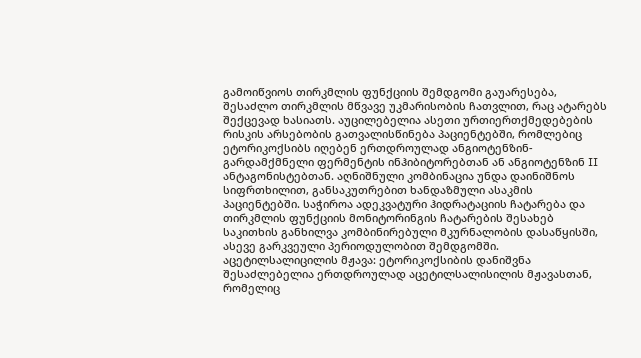გამოიწვიოს თირკმლის ფუნქციის შემდგომი გაუარესება, შესაძლო თირკმლის მწვავე უკმარისობის ჩათვლით, რაც ატარებს შექცევად ხასიათს. აუცილებელია ასეთი ურთიერთქმედებების რისკის არსებობის გათვალისწინება პაციენტებში, რომლებიც ეტორიკოქსიბს იღებენ ერთდროულად ანგიოტენზინ-გარდამქმნელი ფერმენტის ინჰიბიტორებთან ან ანგიოტენზინ II ანტაგონისტებთან. აღნიშნული კომბინაცია უნდა დაინიშნოს სიფრთხილით, განსაკუთრებით ხანდაზმული ასაკმის პაციენტებში. საჭიროა ადეკვატური ჰიდრატაციის ჩატარება და თირკმლის ფუნქციის მონიტორინგის ჩატარების შესახებ საკითხის განხილვა კომბინირებული მკურნალობის დასაწყისში, ასევე გარკვეული პერიოდულობით შემდგომში.
აცეტილსალიცილის მჟავა: ეტორიკოქსიბის დანიშვნა შესაძლებელია ერთდროულად აცეტილსალისილის მჟავასთან, რომელიც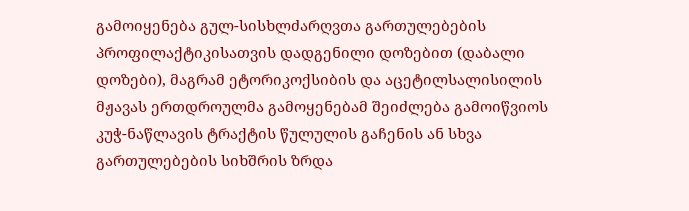გამოიყენება გულ-სისხლძარღვთა გართულებების პროფილაქტიკისათვის დადგენილი დოზებით (დაბალი დოზები), მაგრამ ეტორიკოქსიბის და აცეტილსალისილის მჟავას ერთდროულმა გამოყენებამ შეიძლება გამოიწვიოს კუჭ-ნაწლავის ტრაქტის წულულის გაჩენის ან სხვა გართულებების სიხშრის ზრდა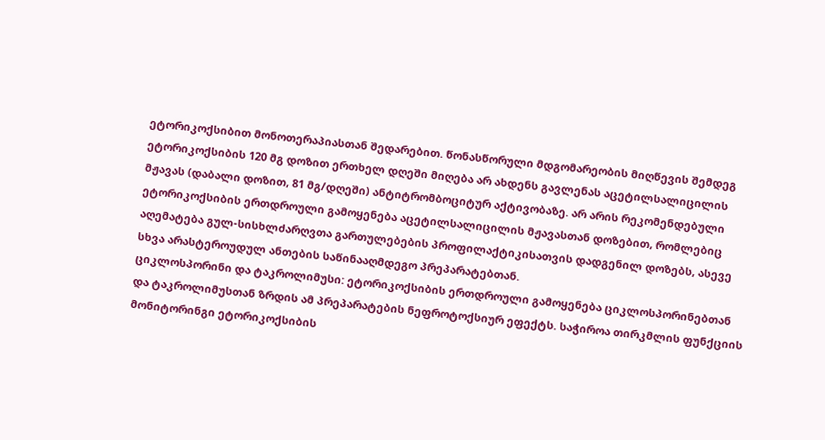ეტორიკოქსიბით მონოთერაპიასთან შედარებით. წონასწორული მდგომარეობის მიღწევის შემდეგ ეტორიკოქსიბის 120 მგ დოზით ერთხელ დღეში მიღება არ ახდენს გავლენას აცეტილსალიცილის მჟავას (დაბალი დოზით, 81 მგ/დღეში) ანტიტრომბოციტურ აქტივობაზე. არ არის რეკომენდებული ეტორიკოქსიბის ერთდროული გამოყენება აცეტილსალიცილის მჟავასთან დოზებით, რომლებიც აღემატება გულ-სისხლძარღვთა გართულებების პროფილაქტიკისათვის დადგენილ დოზებს, ასევე სხვა არასტეროუდულ ანთების საწინააღმდეგო პრეპარატებთან.
ციკლოსპორინი და ტაკროლიმუსი: ეტორიკოქსიბის ერთდროული გამოყენება ციკლოსპორინებთან და ტაკროლიმუსთან ზრდის ამ პრეპარატების ნეფროტოქსიურ ეფექტს. საჭიროა თირკმლის ფუნქციის მონიტორინგი ეტორიკოქსიბის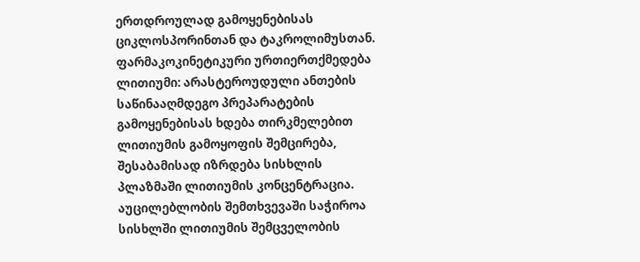ერთდროულად გამოყენებისას ციკლოსპორინთან და ტაკროლიმუსთან.
ფარმაკოკინეტიკური ურთიერთქმედება
ლითიუმი: არასტეროუდული ანთების საწინააღმდეგო პრეპარატების გამოყენებისას ხდება თირკმელებით ლითიუმის გამოყოფის შემცირება, შესაბამისად იზრდება სისხლის პლაზმაში ლითიუმის კონცენტრაცია. აუცილებლობის შემთხვევაში საჭიროა სისხლში ლითიუმის შემცველობის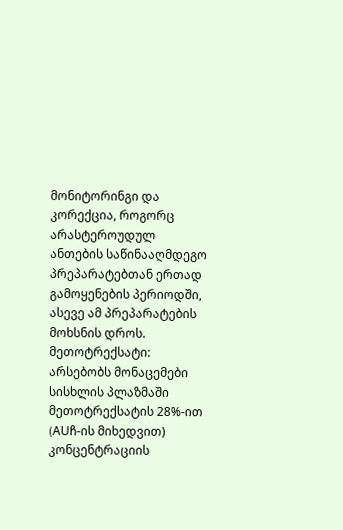მონიტორინგი და კორექცია, როგორც არასტეროუდულ ანთების საწინააღმდეგო პრეპარატებთან ერთად გამოყენების პერიოდში, ასევე ამ პრეპარატების მოხსნის დროს.
მეთოტრექსატი: არსებობს მონაცემები სისხლის პლაზმაში მეთოტრექსატის 28%-ით (AUჩ-ის მიხედვით) კონცენტრაციის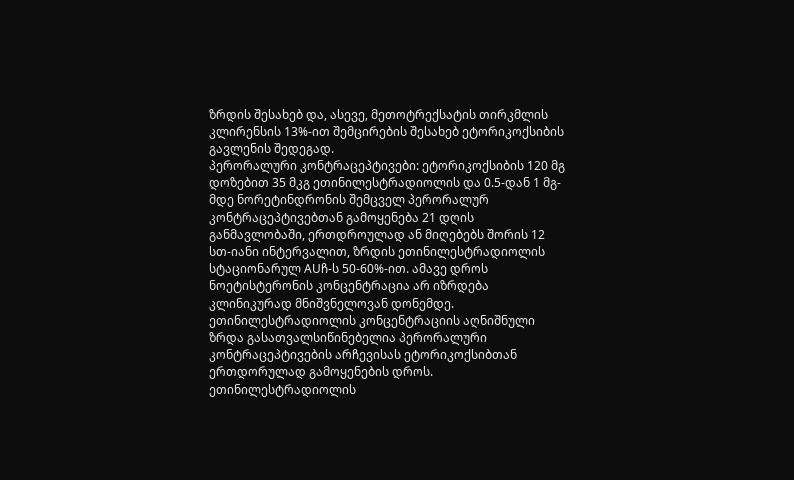ზრდის შესახებ და, ასევე, მეთოტრექსატის თირკმლის კლირენსის 13%-ით შემცირების შესახებ ეტორიკოქსიბის გავლენის შედეგად.
პერორალური კონტრაცეპტივები: ეტორიკოქსიბის 120 მგ დოზებით 35 მკგ ეთინილესტრადიოლის და 0.5-დან 1 მგ-მდე ნორეტინდრონის შემცველ პერორალურ კონტრაცეპტივებთან გამოყენება 21 დღის განმავლობაში, ერთდროულად ან მიღებებს შორის 12 სთ-იანი ინტერვალით, ზრდის ეთინილესტრადიოლის სტაციონარულ AUჩ-ს 50-60%-ით. ამავე დროს ნოეტისტერონის კონცენტრაცია არ იზრდება კლინიკურად მნიშვნელოვან დონემდე. ეთინილესტრადიოლის კონცენტრაციის აღნიშნული ზრდა გასათვალსიწინებელია პერორალური კონტრაცეპტივების არჩევისას ეტორიკოქსიბთან ერთდორულად გამოყენების დროს. ეთინილესტრადიოლის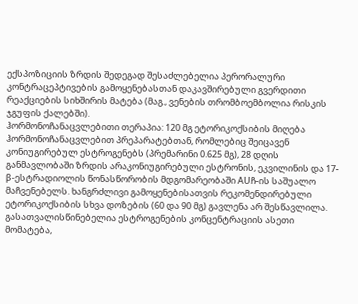ექსპოზიციის ზრდის შედეგად შესაძლებელია პერორალური კონტრაცეპტივების გამოყენებასთან დაკავშირებული გვერდითი რეაქციების სიხშირის მატება (მაგ., ვენების თრომბოემბოლია რისკის ჯგუფის ქალებში).
ჰორმონოჩანაცვლებითი თერაპია: 120 მგ ეტორიკოქსიბის მიღება ჰორმონოჩანაცვლებით პრეპარატებთან, რომლებიც შეიცავენ კონიუგირებულ ესტროგენებს (პრემარინი 0.625 მგ), 28 დღის განმავლობაში ზრდის არაკონიუგირებული ესტრონის, ეკვილინის და 17-β-ესტრადიოლის წონასწორობის მდგომარეობაში AUჩ-ის საშუალო მაჩვენებელს. ხანგრძლივი გამოყენებისათვის რეკომენდირებული ეტორიკოქსიბის სხვა დოზების (60 და 90 მგ) გავლენა არ შესწავლილა.
გასათვალისწინებელია ესტროგენების კონცენტრაციის ასეთი მომატება,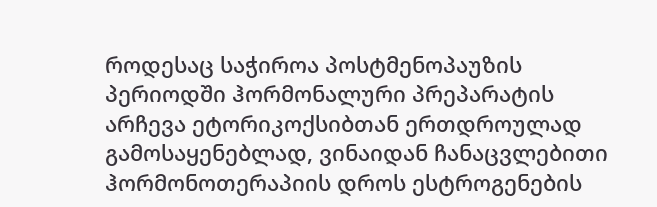როდესაც საჭიროა პოსტმენოპაუზის პერიოდში ჰორმონალური პრეპარატის არჩევა ეტორიკოქსიბთან ერთდროულად გამოსაყენებლად, ვინაიდან ჩანაცვლებითი ჰორმონოთერაპიის დროს ესტროგენების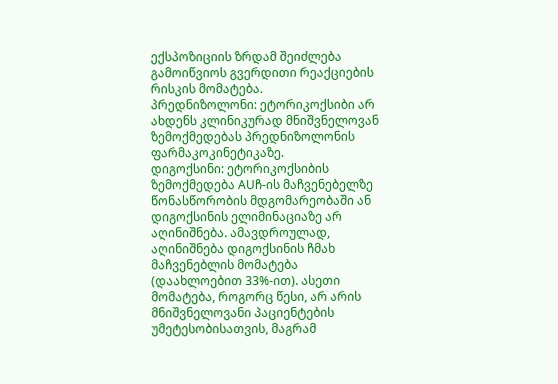ექსპოზიციის ზრდამ შეიძლება გამოიწვიოს გვერდითი რეაქციების რისკის მომატება.
პრედნიზოლონი: ეტორიკოქსიბი არ ახდენს კლინიკურად მნიშვნელოვან ზემოქმედებას პრედნიზოლონის ფარმაკოკინეტიკაზე.
დიგოქსინი: ეტორიკოქსიბის ზემოქმედება AUჩ-ის მაჩვენებელზე წონასწორობის მდგომარეობაში ან დიგოქსინის ელიმინაციაზე არ აღინიშნება. ამავდროულად, აღინიშნება დიგოქსინის ჩმახ მაჩვენებლის მომატება (დაახლოებით 33%-ით). ასეთი მომატება, როგორც წესი, არ არის მნიშვნელოვანი პაციენტების უმეტესობისათვის, მაგრამ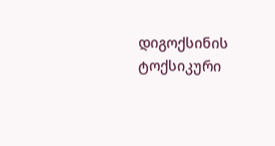დიგოქსინის ტოქსიკური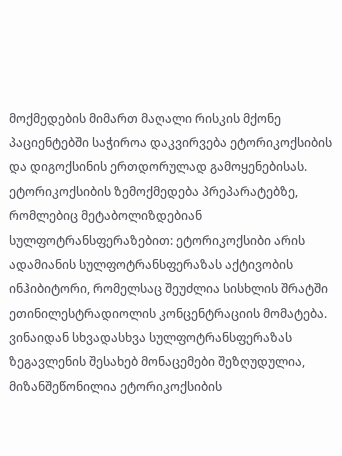მოქმედების მიმართ მაღალი რისკის მქონე პაციენტებში საჭიროა დაკვირვება ეტორიკოქსიბის და დიგოქსინის ერთდორულად გამოყენებისას.
ეტორიკოქსიბის ზემოქმედება პრეპარატებზე, რომლებიც მეტაბოლიზდებიან სულფოტრანსფერაზებით: ეტორიკოქსიბი არის ადამიანის სულფოტრანსფერაზას აქტივობის ინჰიბიტორი, რომელსაც შეუძლია სისხლის შრატში ეთინილესტრადიოლის კონცენტრაციის მომატება. ვინაიდან სხვადასხვა სულფოტრანსფერაზას ზეგავლენის შესახებ მონაცემები შეზღუდულია, მიზანშეწონილია ეტორიკოქსიბის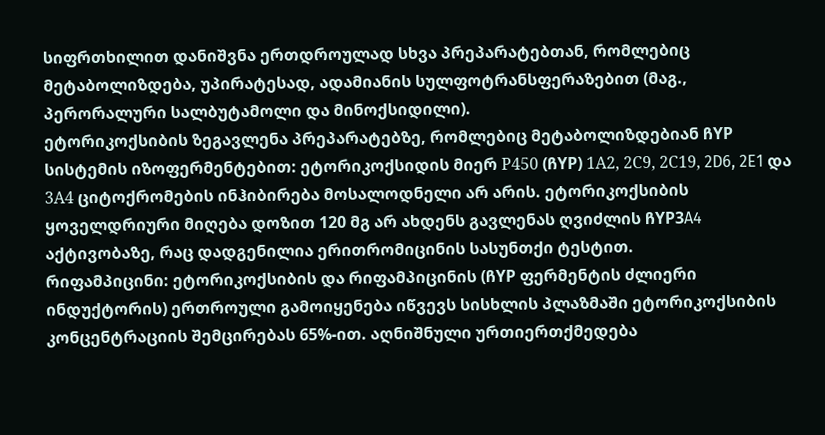სიფრთხილით დანიშვნა ერთდროულად სხვა პრეპარატებთან, რომლებიც მეტაბოლიზდება, უპირატესად, ადამიანის სულფოტრანსფერაზებით (მაგ., პერორალური სალბუტამოლი და მინოქსიდილი).
ეტორიკოქსიბის ზეგავლენა პრეპარატებზე, რომლებიც მეტაბოლიზდებიან ჩYP სისტემის იზოფერმენტებით: ეტორიკოქსიდის მიერ Р450 (ჩYP) 1А2, 2С9, 2С19, 2D6, 2E1 და 3А4 ციტოქრომების ინჰიბირება მოსალოდნელი არ არის. ეტორიკოქსიბის ყოველდრიური მიღება დოზით 120 მგ არ ახდენს გავლენას ღვიძლის ჩYP3A4 აქტივობაზე, რაც დადგენილია ერითრომიცინის სასუნთქი ტესტით.
რიფამპიცინი: ეტორიკოქსიბის და რიფამპიცინის (ჩYP ფერმენტის ძლიერი ინდუქტორის) ერთროული გამოიყენება იწვევს სისხლის პლაზმაში ეტორიკოქსიბის კონცენტრაციის შემცირებას 65%-ით. აღნიშნული ურთიერთქმედება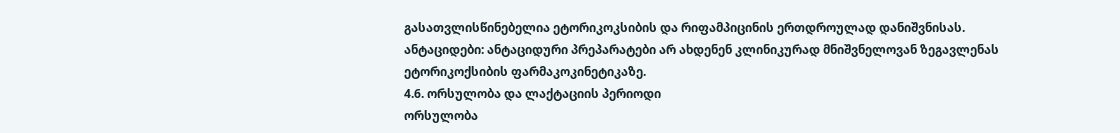გასათვლისწინებელია ეტორიკოკსიბის და რიფამპიცინის ერთდროულად დანიშვნისას.
ანტაციდები: ანტაციდური პრეპარატები არ ახდენენ კლინიკურად მნიშვნელოვან ზეგავლენას ეტორიკოქსიბის ფარმაკოკინეტიკაზე.
4.6. ორსულობა და ლაქტაციის პერიოდი
ორსულობა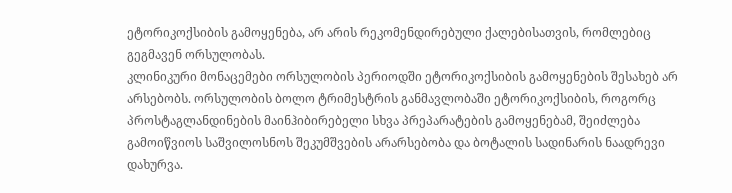ეტორიკოქსიბის გამოყენება, არ არის რეკომენდირებული ქალებისათვის, რომლებიც გეგმავენ ორსულობას.
კლინიკური მონაცემები ორსულობის პერიოდში ეტორიკოქსიბის გამოყენების შესახებ არ არსებობს. ორსულობის ბოლო ტრიმესტრის განმავლობაში ეტორიკოქსიბის, როგორც პროსტაგლანდინების მაინჰიბირებელი სხვა პრეპარატების გამოყენებამ, შეიძლება გამოიწვიოს საშვილოსნოს შეკუმშვების არარსებობა და ბოტალის სადინარის ნაადრევი დახურვა.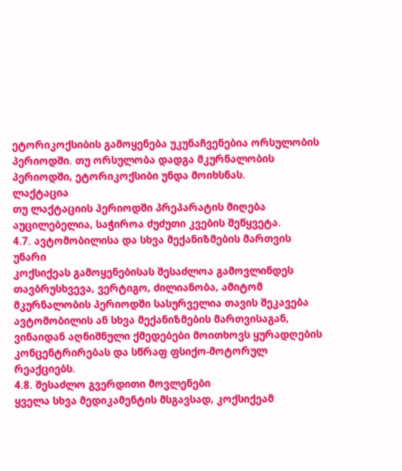ეტორიკოქსიბის გამოყენება უკუნაჩვენებია ორსულობის პერიოდში. თუ ორსულობა დადგა მკურნალობის პერიოდში, ეტორიკოქსიბი უნდა მოიხსნას.
ლაქტაცია
თუ ლაქტაციის პერიოდში პრეპარატის მიღება აუცილებელია, საჭიროა ძუძუთი კვების შეწყვეტა.
4.7. ავტომობილისა და სხვა მექანიზმების მართვის უნარი
კოქსიქეას გამოყენებისას შესაძლოა გამოვლინდეს თავბრუსხვევა, ვერტიგო, ძილიანობა, ამიტომ მკურნალობის პერიოდში სასურველია თავის შეკავება ავტომობილის ან სხვა მექანიზმების მართვისაგან, ვინაიდან აღნიშნული ქმედებები მოითხოვს ყურადღების კონცენტრირებას და სწრაფ ფსიქო-მოტორულ რეაქციებს.
4.8. შესაძლო გვერდითი მოვლენები
ყველა სხვა მედიკამენტის მსგავსად, კოქსიქეამ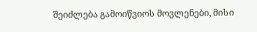შეიძლება გამოიწვიოს მოვლენები, მისი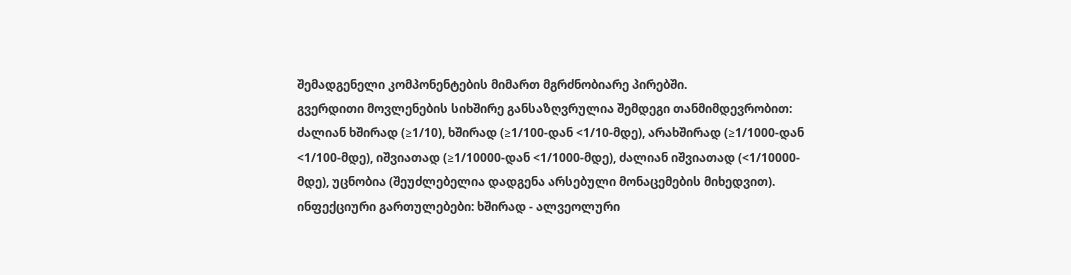შემადგენელი კომპონენტების მიმართ მგრძნობიარე პირებში.
გვერდითი მოვლენების სიხშირე განსაზღვრულია შემდეგი თანმიმდევრობით: ძალიან ხშირად (≥1/10), ხშირად (≥1/100-დან <1/10-მდე), არახშირად (≥1/1000-დან <1/100-მდე), იშვიათად (≥1/10000-დან <1/1000-მდე), ძალიან იშვიათად (<1/10000-მდე), უცნობია (შეუძლებელია დადგენა არსებული მონაცემების მიხედვით).
ინფექციური გართულებები: ხშირად - ალვეოლური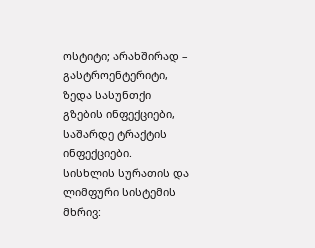ოსტიტი; არახშირად – გასტროენტერიტი, ზედა სასუნთქი გზების ინფექციები, საშარდე ტრაქტის ინფექციები.
სისხლის სურათის და ლიმფური სისტემის მხრივ: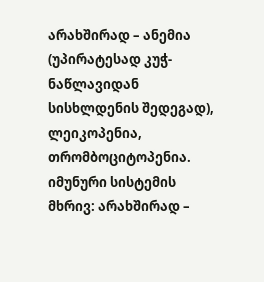არახშირად – ანემია (უპირატესად კუჭ-ნაწლავიდან სისხლდენის შედეგად), ლეიკოპენია, თრომბოციტოპენია.
იმუნური სისტემის მხრივ: არახშირად –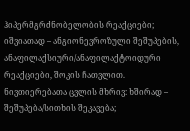ჰიპერმგრძნობელობის რეაქციები; იშვიათად – ანგიონევროზული შეშუპების, ანაფილაქსიური/ანაფილაქტოიდური რეაქციები, შოკის ჩათვლით.
ნივთიერებათა ცვლის მხრივ: ხშირად – შეშუპება/სითხის შეკავება;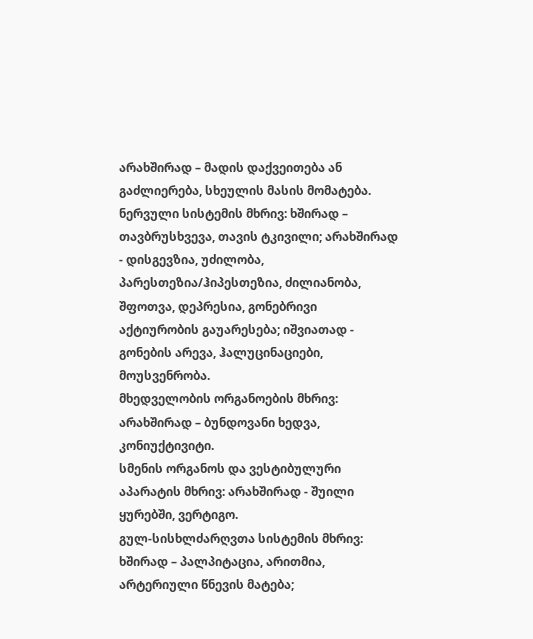არახშირად – მადის დაქვეითება ან გაძლიერება, სხეულის მასის მომატება.
ნერვული სისტემის მხრივ: ხშირად – თავბრუსხვევა, თავის ტკივილი; არახშირად - დისგევზია, უძილობა, პარესთეზია/ჰიპესთეზია, ძილიანობა, შფოთვა, დეპრესია, გონებრივი აქტიურობის გაუარესება; იშვიათად - გონების არევა, ჰალუცინაციები, მოუსვენრობა.
მხედველობის ორგანოების მხრივ: არახშირად – ბუნდოვანი ხედვა, კონიუქტივიტი.
სმენის ორგანოს და ვესტიბულური აპარატის მხრივ: არახშირად - შუილი ყურებში, ვერტიგო.
გულ-სისხლძარღვთა სისტემის მხრივ: ხშირად – პალპიტაცია, არითმია, არტერიული წნევის მატება;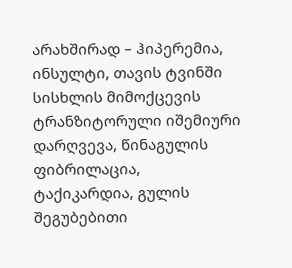არახშირად – ჰიპერემია, ინსულტი, თავის ტვინში სისხლის მიმოქცევის ტრანზიტორული იშემიური დარღვევა, წინაგულის ფიბრილაცია, ტაქიკარდია, გულის შეგუბებითი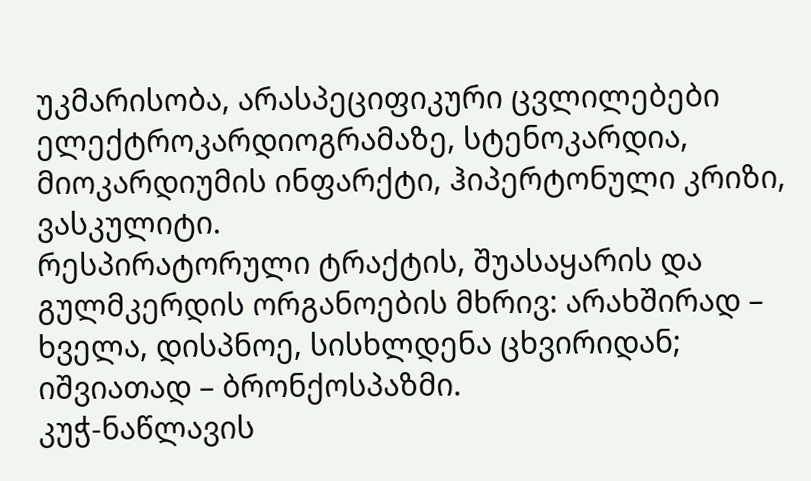უკმარისობა, არასპეციფიკური ცვლილებები ელექტროკარდიოგრამაზე, სტენოკარდია, მიოკარდიუმის ინფარქტი, ჰიპერტონული კრიზი, ვასკულიტი.
რესპირატორული ტრაქტის, შუასაყარის და გულმკერდის ორგანოების მხრივ: არახშირად – ხველა, დისპნოე, სისხლდენა ცხვირიდან; იშვიათად – ბრონქოსპაზმი.
კუჭ-ნაწლავის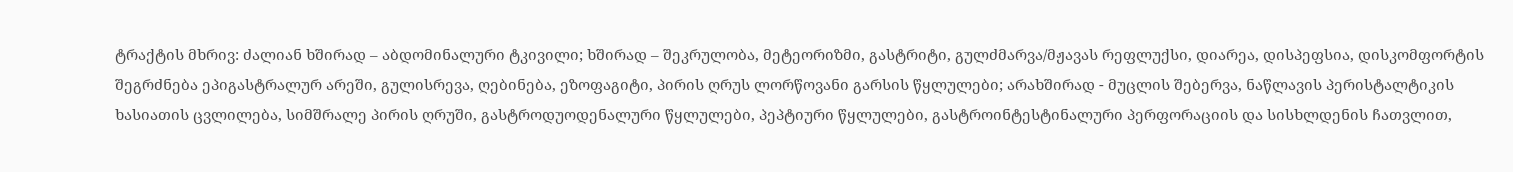ტრაქტის მხრივ: ძალიან ხშირად – აბდომინალური ტკივილი; ხშირად – შეკრულობა, მეტეორიზმი, გასტრიტი, გულძმარვა/მჟავას რეფლუქსი, დიარეა, დისპეფსია, დისკომფორტის შეგრძნება ეპიგასტრალურ არეში, გულისრევა, ღებინება, ეზოფაგიტი, პირის ღრუს ლორწოვანი გარსის წყლულები; არახშირად - მუცლის შებერვა, ნაწლავის პერისტალტიკის ხასიათის ცვლილება, სიმშრალე პირის ღრუში, გასტროდუოდენალური წყლულები, პეპტიური წყლულები, გასტროინტესტინალური პერფორაციის და სისხლდენის ჩათვლით,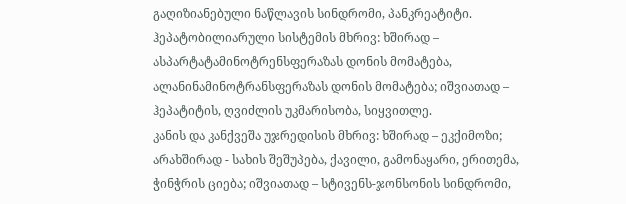გაღიზიანებული ნაწლავის სინდრომი, პანკრეატიტი.
ჰეპატობილიარული სისტემის მხრივ: ხშირად – ასპარტატამინოტრენსფერაზას დონის მომატება, ალანინამინოტრანსფერაზას დონის მომატება; იშვიათად – ჰეპატიტის, ღვიძლის უკმარისობა, სიყვითლე.
კანის და კანქვეშა უჯრედისის მხრივ: ხშირად – ეკქიმოზი; არახშირად - სახის შეშუპება, ქავილი, გამონაყარი, ერითემა, ჭინჭრის ციება; იშვიათად – სტივენს-ჯონსონის სინდრომი,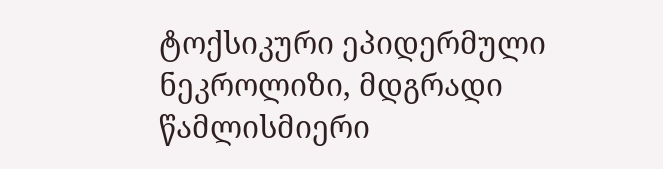ტოქსიკური ეპიდერმული ნეკროლიზი, მდგრადი წამლისმიერი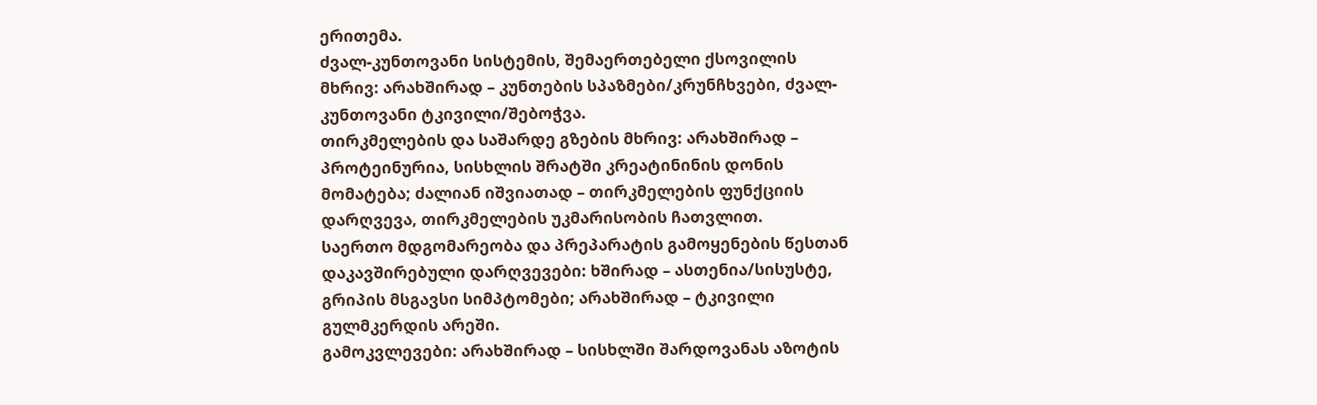ერითემა.
ძვალ-კუნთოვანი სისტემის, შემაერთებელი ქსოვილის მხრივ: არახშირად – კუნთების სპაზმები/კრუნჩხვები, ძვალ-კუნთოვანი ტკივილი/შებოჭვა.
თირკმელების და საშარდე გზების მხრივ: არახშირად – პროტეინურია, სისხლის შრატში კრეატინინის დონის მომატება; ძალიან იშვიათად – თირკმელების ფუნქციის დარღვევა, თირკმელების უკმარისობის ჩათვლით.
საერთო მდგომარეობა და პრეპარატის გამოყენების წესთან დაკავშირებული დარღვევები: ხშირად – ასთენია/სისუსტე, გრიპის მსგავსი სიმპტომები; არახშირად – ტკივილი გულმკერდის არეში.
გამოკვლევები: არახშირად – სისხლში შარდოვანას აზოტის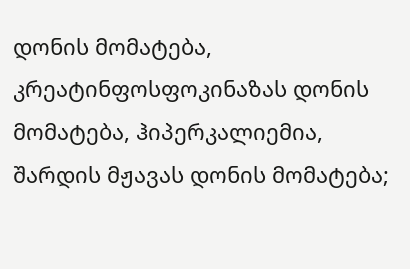დონის მომატება, კრეატინფოსფოკინაზას დონის მომატება, ჰიპერკალიემია, შარდის მჟავას დონის მომატება;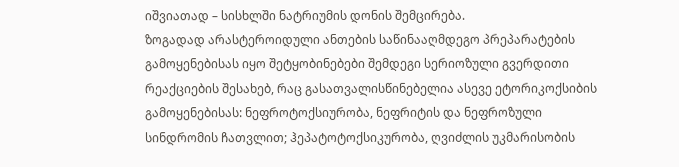იშვიათად – სისხლში ნატრიუმის დონის შემცირება.
ზოგადად არასტეროიდული ანთების საწინააღმდეგო პრეპარატების გამოყენებისას იყო შეტყობინებები შემდეგი სერიოზული გვერდითი რეაქციების შესახებ, რაც გასათვალისწინებელია ასევე ეტორიკოქსიბის გამოყენებისას: ნეფროტოქსიურობა, ნეფრიტის და ნეფროზული სინდრომის ჩათვლით; ჰეპატოტოქსიკურობა, ღვიძლის უკმარისობის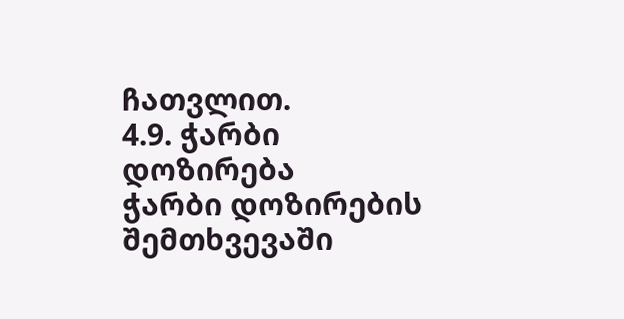ჩათვლით.
4.9. ჭარბი დოზირება
ჭარბი დოზირების შემთხვევაში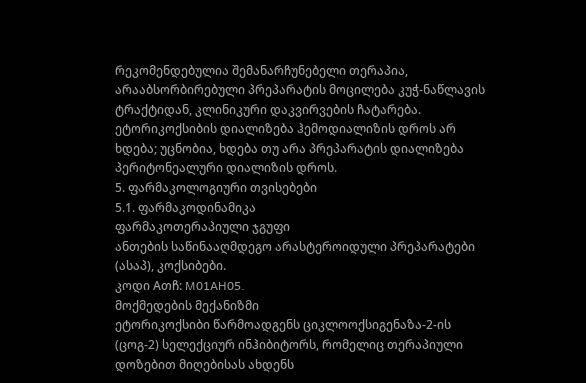რეკომენდებულია შემანარჩუნებელი თერაპია, არააბსორბირებული პრეპარატის მოცილება კუჭ-ნაწლავის ტრაქტიდან, კლინიკური დაკვირვების ჩატარება.
ეტორიკოქსიბის დიალიზება ჰემოდიალიზის დროს არ ხდება; უცნობია, ხდება თუ არა პრეპარატის დიალიზება პერიტონეალური დიალიზის დროს.
5. ფარმაკოლოგიური თვისებები
5.1. ფარმაკოდინამიკა
ფარმაკოთერაპიული ჯგუფი
ანთების საწინააღმდეგო არასტეროიდული პრეპარატები (ასაპ), კოქსიბები.
კოდი Aთჩ: M01AH05.
მოქმედების მექანიზმი
ეტორიკოქსიბი წარმოადგენს ციკლოოქსიგენაზა-2-ის (ცოგ-2) სელექციურ ინჰიბიტორს, რომელიც თერაპიული დოზებით მიღებისას ახდენს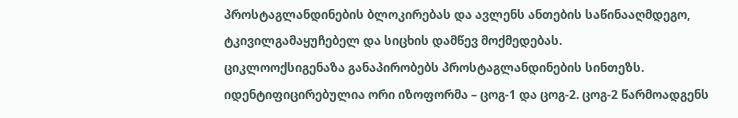პროსტაგლანდინების ბლოკირებას და ავლენს ანთების საწინააღმდეგო, ტკივილგამაყუჩებელ და სიცხის დამწევ მოქმედებას.
ციკლოოქსიგენაზა განაპირობებს პროსტაგლანდინების სინთეზს. იდენტიფიცირებულია ორი იზოფორმა – ცოგ-1 და ცოგ-2. ცოგ-2 წარმოადგენს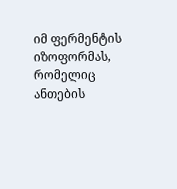იმ ფერმენტის იზოფორმას, რომელიც ანთების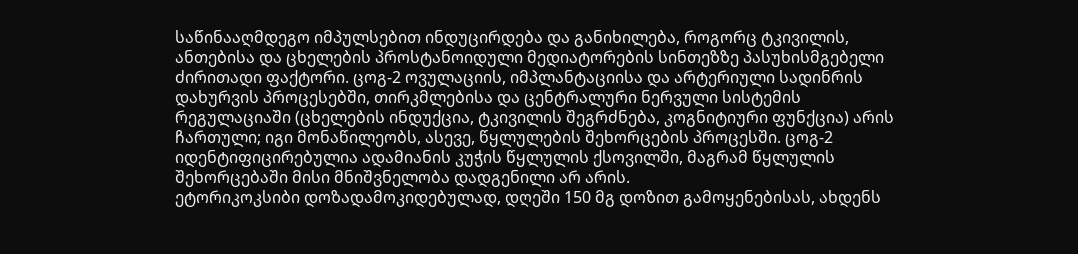საწინააღმდეგო იმპულსებით ინდუცირდება და განიხილება, როგორც ტკივილის, ანთებისა და ცხელების პროსტანოიდული მედიატორების სინთეზზე პასუხისმგებელი ძირითადი ფაქტორი. ცოგ-2 ოვულაციის, იმპლანტაციისა და არტერიული სადინრის დახურვის პროცესებში, თირკმლებისა და ცენტრალური ნერვული სისტემის რეგულაციაში (ცხელების ინდუქცია, ტკივილის შეგრძნება, კოგნიტიური ფუნქცია) არის ჩართული; იგი მონაწილეობს, ასევე, წყლულების შეხორცების პროცესში. ცოგ-2 იდენტიფიცირებულია ადამიანის კუჭის წყლულის ქსოვილში, მაგრამ წყლულის შეხორცებაში მისი მნიშვნელობა დადგენილი არ არის.
ეტორიკოკსიბი დოზადამოკიდებულად, დღეში 150 მგ დოზით გამოყენებისას, ახდენს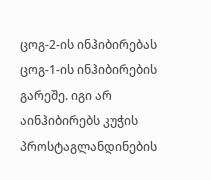ცოგ-2-ის ინჰიბირებას ცოგ-1-ის ინჰიბირების გარეშე. იგი არ აინჰიბირებს კუჭის პროსტაგლანდინების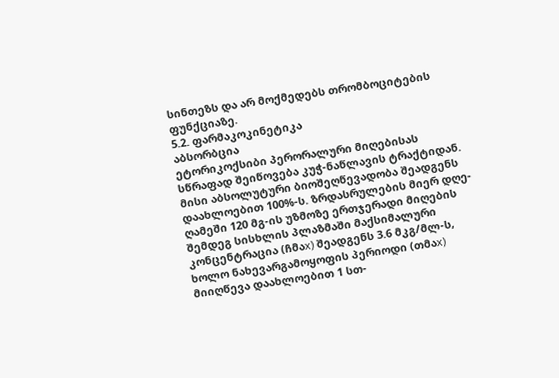სინთეზს და არ მოქმედებს თრომბოციტების ფუნქციაზე.
5.2. ფარმაკოკინეტიკა
აბსორბცია
ეტორიკოქსიბი პერორალური მიღებისას სწრაფად შეიწოვება კუჭ-ნაწლავის ტრაქტიდან. მისი აბსოლუტური ბიოშეღწევადობა შეადგენს დაახლოებით 100%-ს. ზრდასრულების მიერ დღე-ღამეში 120 მგ-ის უზმოზე ერთჯერადი მიღების შემდეგ სისხლის პლაზმაში მაქსიმალური კონცენტრაცია (ჩმაх) შეადგენს 3.6 მკგ/მლ-ს, ხოლო ნახევარგამოყოფის პერიოდი (თმაх) მიიღწევა დაახლოებით 1 სთ-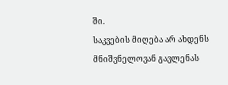ში.
საკვების მიღება არ ახდენს მნიშვნელოვან გავლენას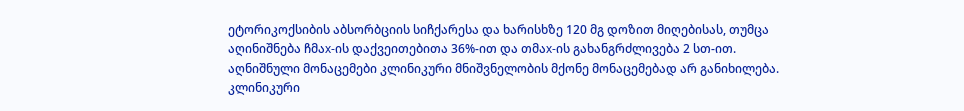ეტორიკოქსიბის აბსორბციის სიჩქარესა და ხარისხზე 120 მგ დოზით მიღებისას, თუმცა აღინიშნება ჩმაх-ის დაქვეითებითა 36%-ით და თმაх-ის გახანგრძლივება 2 სთ-ით. აღნიშნული მონაცემები კლინიკური მნიშვნელობის მქონე მონაცემებად არ განიხილება.
კლინიკური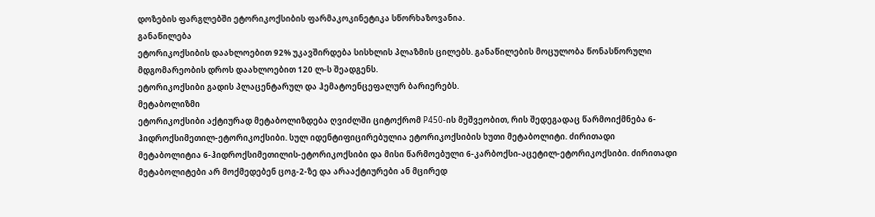დოზების ფარგლებში ეტორიკოქსიბის ფარმაკოკინეტიკა სწორხაზოვანია.
განაწილება
ეტორიკოქსიბის დაახლოებით 92% უკავშირდება სისხლის პლაზმის ცილებს. განაწილების მოცულობა წონასწორული მდგომარეობის დროს დაახლოებით 120 ლ-ს შეადგენს.
ეტორიკოქსიბი გადის პლაცენტარულ და ჰემატოენცეფალურ ბარიერებს.
მეტაბოლიზმი
ეტორიკოქსიბი აქტიურად მეტაბოლიზდება ღვიძლში ციტოქრომ Р450-ის მეშვეობით, რის შედეგადაც წარმოიქმნება 6-ჰიდროქსიმეთილ-ეტორიკოქსიბი. სულ იდენტიფიცირებულია ეტორიკოქსიბის ხუთი მეტაბოლიტი. ძირითადი მეტაბოლიტია 6-ჰიდროქსიმეთილის-ეტორიკოქსიბი და მისი წარმოებული 6-კარბოქსი-აცეტილ-ეტორიკოქსიბი. ძირითადი მეტაბოლიტები არ მოქმედებენ ცოგ-2-ზე და არააქტიურები ან მცირედ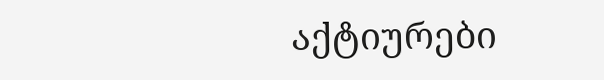აქტიურები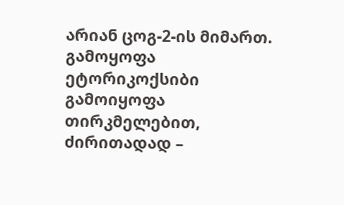არიან ცოგ-2-ის მიმართ.
გამოყოფა
ეტორიკოქსიბი გამოიყოფა თირკმელებით, ძირითადად –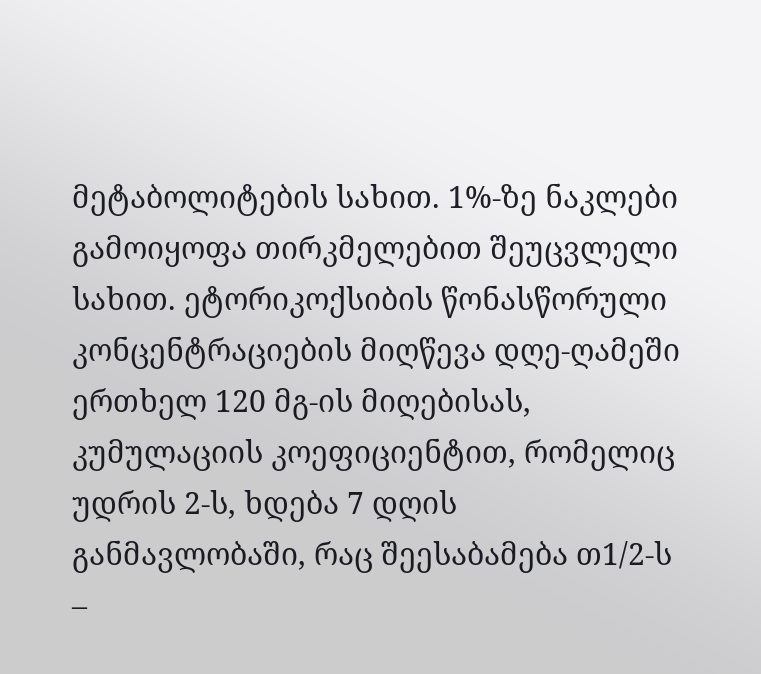მეტაბოლიტების სახით. 1%-ზე ნაკლები გამოიყოფა თირკმელებით შეუცვლელი სახით. ეტორიკოქსიბის წონასწორული კონცენტრაციების მიღწევა დღე-ღამეში ერთხელ 120 მგ-ის მიღებისას, კუმულაციის კოეფიციენტით, რომელიც უდრის 2-ს, ხდება 7 დღის განმავლობაში, რაც შეესაბამება თ1/2-ს –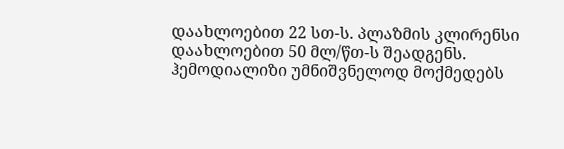დაახლოებით 22 სთ-ს. პლაზმის კლირენსი დაახლოებით 50 მლ/წთ-ს შეადგენს. ჰემოდიალიზი უმნიშვნელოდ მოქმედებს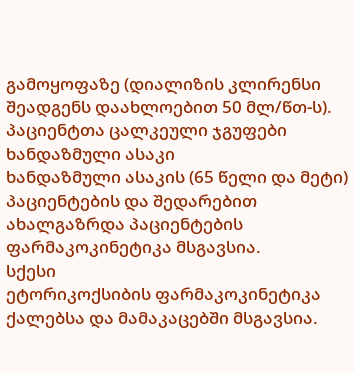გამოყოფაზე (დიალიზის კლირენსი შეადგენს დაახლოებით 50 მლ/წთ-ს).
პაციენტთა ცალკეული ჯგუფები
ხანდაზმული ასაკი
ხანდაზმული ასაკის (65 წელი და მეტი) პაციენტების და შედარებით ახალგაზრდა პაციენტების ფარმაკოკინეტიკა მსგავსია.
სქესი
ეტორიკოქსიბის ფარმაკოკინეტიკა ქალებსა და მამაკაცებში მსგავსია.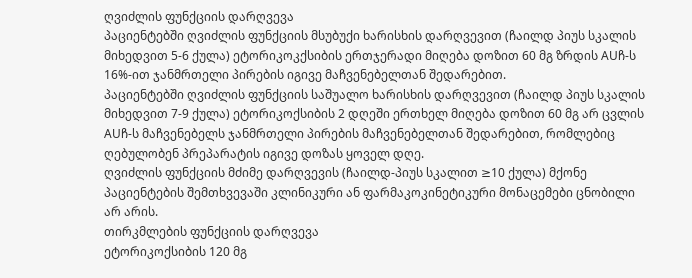ღვიძლის ფუნქციის დარღვევა
პაციენტებში ღვიძლის ფუნქციის მსუბუქი ხარისხის დარღვევით (ჩაილდ პიუს სკალის მიხედვით 5-6 ქულა) ეტორიკოკქსიბის ერთჯერადი მიღება დოზით 60 მგ ზრდის AUჩ-ს 16%-ით ჯანმრთელი პირების იგივე მაჩვენებელთან შედარებით.
პაციენტებში ღვიძლის ფუნქციის საშუალო ხარისხის დარღვევით (ჩაილდ პიუს სკალის მიხედვით 7-9 ქულა) ეტორიკოქსიბის 2 დღეში ერთხელ მიღება დოზით 60 მგ არ ცვლის AUჩ-ს მაჩვენებელს ჯანმრთელი პირების მაჩვენებელთან შედარებით, რომლებიც ღებულობენ პრეპარატის იგივე დოზას ყოველ დღე.
ღვიძლის ფუნქციის მძიმე დარღვევის (ჩაილდ-პიუს სკალით ≥10 ქულა) მქონე პაციენტების შემთხვევაში კლინიკური ან ფარმაკოკინეტიკური მონაცემები ცნობილი არ არის.
თირკმლების ფუნქციის დარღვევა
ეტორიკოქსიბის 120 მგ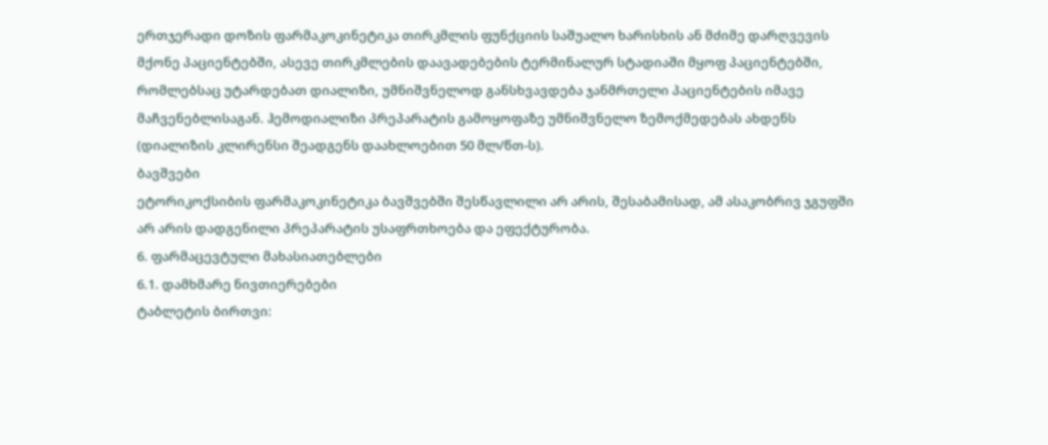ერთჯერადი დოზის ფარმაკოკინეტიკა თირკმლის ფუნქციის საშუალო ხარისხის ან მძიმე დარღვევის მქონე პაციენტებში, ასევე თირკმლების დაავადებების ტერმინალურ სტადიაში მყოფ პაციენტებში, რომლებსაც უტარდებათ დიალიზი, უმნიშვნელოდ განსხვავდება ჯანმრთელი პაციენტების იმავე მაჩვენებლისაგან. ჰემოდიალიზი პრეპარატის გამოყოფაზე უმნიშვნელო ზემოქმედებას ახდენს (დიალიზის კლირენსი შეადგენს დაახლოებით 50 მლ/წთ-ს).
ბავშვები
ეტორიკოქსიბის ფარმაკოკინეტიკა ბავშვებში შესწავლილი არ არის, შესაბამისად, ამ ასაკობრივ ჯგუფში არ არის დადგენილი პრეპარატის უსაფრთხოება და ეფექტურობა.
6. ფარმაცევტული მახასიათებლები
6.1. დამხმარე ნივთიერებები
ტაბლეტის ბირთვი: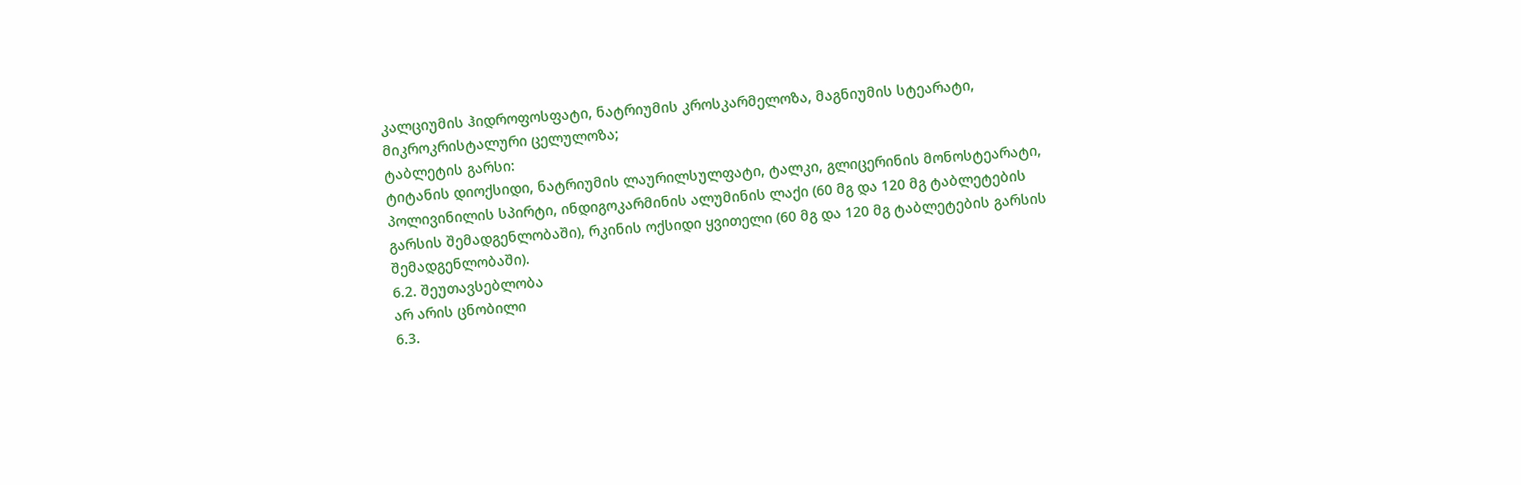კალციუმის ჰიდროფოსფატი, ნატრიუმის კროსკარმელოზა, მაგნიუმის სტეარატი, მიკროკრისტალური ცელულოზა;
ტაბლეტის გარსი:
ტიტანის დიოქსიდი, ნატრიუმის ლაურილსულფატი, ტალკი, გლიცერინის მონოსტეარატი, პოლივინილის სპირტი, ინდიგოკარმინის ალუმინის ლაქი (60 მგ და 120 მგ ტაბლეტების გარსის შემადგენლობაში), რკინის ოქსიდი ყვითელი (60 მგ და 120 მგ ტაბლეტების გარსის შემადგენლობაში).
6.2. შეუთავსებლობა
არ არის ცნობილი
6.3.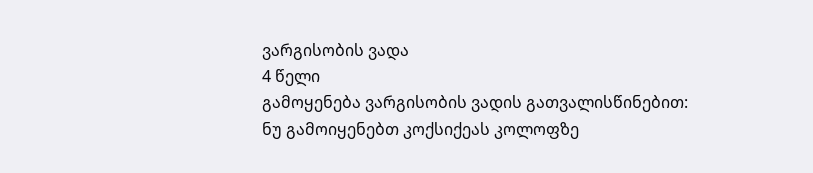ვარგისობის ვადა
4 წელი
გამოყენება ვარგისობის ვადის გათვალისწინებით:
ნუ გამოიყენებთ კოქსიქეას კოლოფზე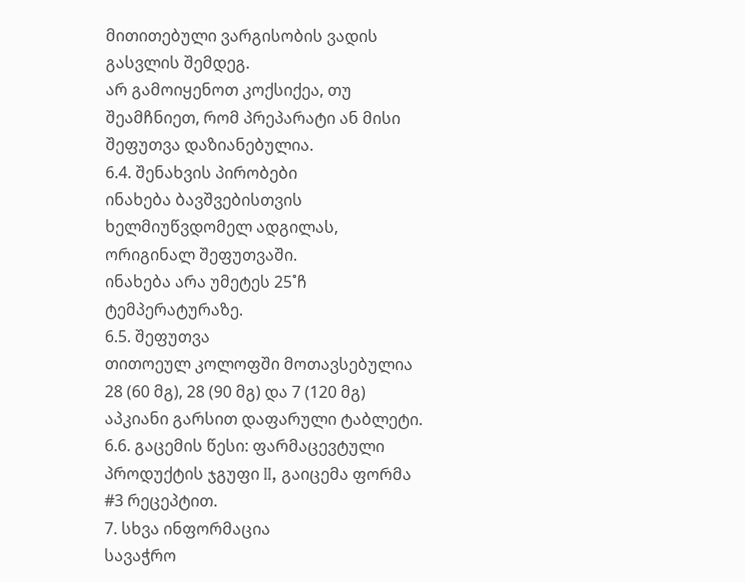მითითებული ვარგისობის ვადის გასვლის შემდეგ.
არ გამოიყენოთ კოქსიქეა, თუ შეამჩნიეთ, რომ პრეპარატი ან მისი შეფუთვა დაზიანებულია.
6.4. შენახვის პირობები
ინახება ბავშვებისთვის ხელმიუწვდომელ ადგილას, ორიგინალ შეფუთვაში.
ინახება არა უმეტეს 25˚ჩ ტემპერატურაზე.
6.5. შეფუთვა
თითოეულ კოლოფში მოთავსებულია 28 (60 მგ), 28 (90 მგ) და 7 (120 მგ) აპკიანი გარსით დაფარული ტაბლეტი.
6.6. გაცემის წესი: ფარმაცევტული პროდუქტის ჯგუფი II, გაიცემა ფორმა #3 რეცეპტით.
7. სხვა ინფორმაცია
სავაჭრო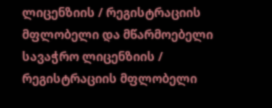ლიცენზიის / რეგისტრაციის მფლობელი და მწარმოებელი
სავაჭრო ლიცენზიის / რეგისტრაციის მფლობელი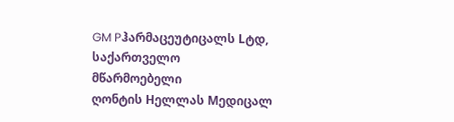GM Pჰარმაცეუტიცალს Lტდ,
საქართველო
მწარმოებელი
ღონტის Hელლას Mედიცალ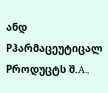ანდ Pჰარმაცეუტიცალ Pროდუცტს შ.A.,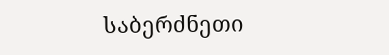საბერძნეთი